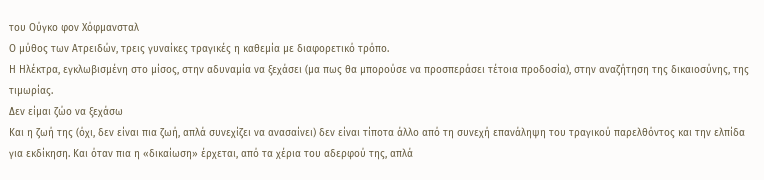του Ούγκο φον Χόφμανσταλ
Ο μύθος των Ατρειδών, τρεις γυναίκες τραγικές η καθεμία με διαφορετικό τρόπο.
Η Ηλέκτρα, εγκλωβισμένη στο μίσος, στην αδυναμία να ξεχάσει (μα πως θα μπορούσε να προσπεράσει τέτοια προδοσία), στην αναζήτηση της δικαιοσύνης, της τιμωρίας.
Δεν είμαι ζώο να ξεχάσω
Και η ζωή της (όχι, δεν είναι πια ζωή, απλά συνεχίζει να ανασαίνει) δεν είναι τίποτα άλλο από τη συνεχή επανάληψη του τραγικού παρελθόντος και την ελπίδα για εκδίκηση. Και όταν πια η «δικαίωση» έρχεται, από τα χέρια του αδερφού της, απλά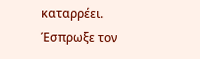καταρρέει. Έσπρωξε τον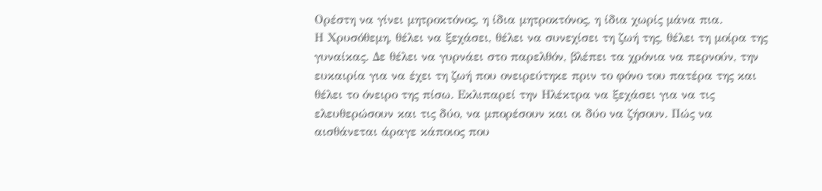Ορέστη να γίνει μητροκτόνος, η ίδια μητροκτόνος, η ίδια χωρίς μάνα πια.
Η Χρυσόθεμη, θέλει να ξεχάσει, θέλει να συνεχίσει τη ζωή της, θέλει τη μοίρα της γυναίκας. Δε θέλει να γυρνάει στο παρελθόν, βλέπει τα χρόνια να περνούν, την ευκαιρία για να έχει τη ζωή που ονειρεύτηκε πριν το φόνο του πατέρα της και θέλει το όνειρο της πίσω. Εκλιπαρεί την Ηλέκτρα να ξεχάσει για να τις ελευθερώσουν και τις δύο, να μπορέσουν και οι δύο να ζήσουν. Πώς να αισθάνεται άραγε κάποιος που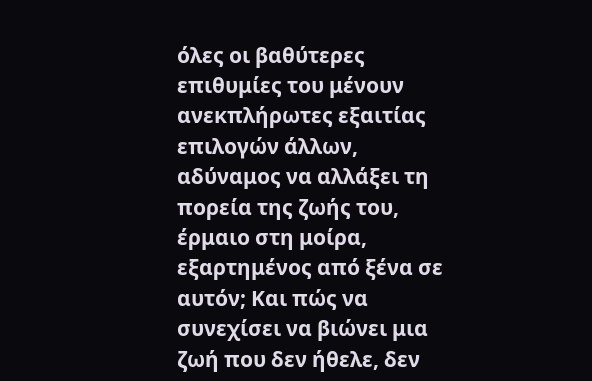όλες οι βαθύτερες επιθυμίες του μένουν ανεκπλήρωτες εξαιτίας επιλογών άλλων, αδύναμος να αλλάξει τη πορεία της ζωής του, έρμαιο στη μοίρα, εξαρτημένος από ξένα σε αυτόν; Και πώς να συνεχίσει να βιώνει μια ζωή που δεν ήθελε, δεν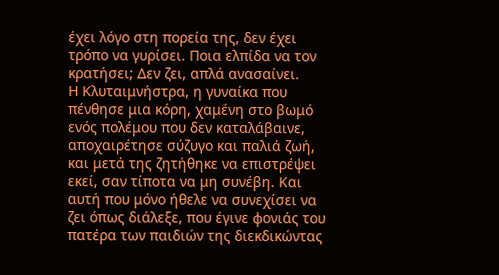έχει λόγο στη πορεία της, δεν έχει τρόπο να γυρίσει. Ποια ελπίδα να τον κρατήσει; Δεν ζει, απλά ανασαίνει.
Η Κλυταιμνήστρα, η γυναίκα που πένθησε μια κόρη, χαμένη στο βωμό ενός πολέμου που δεν καταλάβαινε, αποχαιρέτησε σύζυγο και παλιά ζωή, και μετά της ζητήθηκε να επιστρέψει εκεί, σαν τίποτα να μη συνέβη. Και αυτή που μόνο ήθελε να συνεχίσει να ζει όπως διάλεξε, που έγινε φονιάς του πατέρα των παιδιών της διεκδικώντας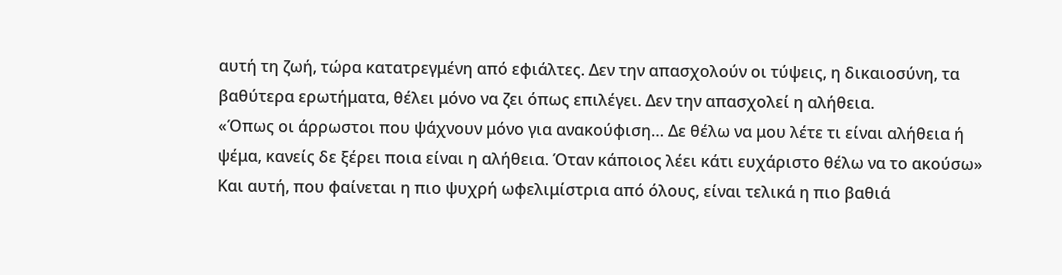αυτή τη ζωή, τώρα κατατρεγμένη από εφιάλτες. Δεν την απασχολούν οι τύψεις, η δικαιοσύνη, τα βαθύτερα ερωτήματα, θέλει μόνο να ζει όπως επιλέγει. Δεν την απασχολεί η αλήθεια.
«Όπως οι άρρωστοι που ψάχνουν μόνο για ανακούφιση… Δε θέλω να μου λέτε τι είναι αλήθεια ή ψέμα, κανείς δε ξέρει ποια είναι η αλήθεια. Όταν κάποιος λέει κάτι ευχάριστο θέλω να το ακούσω»
Και αυτή, που φαίνεται η πιο ψυχρή ωφελιμίστρια από όλους, είναι τελικά η πιο βαθιά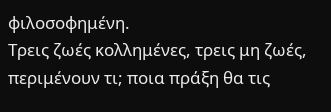φιλοσοφημένη.
Τρεις ζωές κολλημένες, τρεις μη ζωές, περιμένουν τι; ποια πράξη θα τις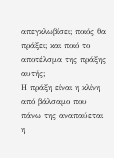απεγκλωβίσει; ποιός θα πράξει; και ποιό το αποτέλσμα της πράξης αυτής;
Η πράξη είναι η κλίνη από βάλσαμο που πάνω της αναπαύεται η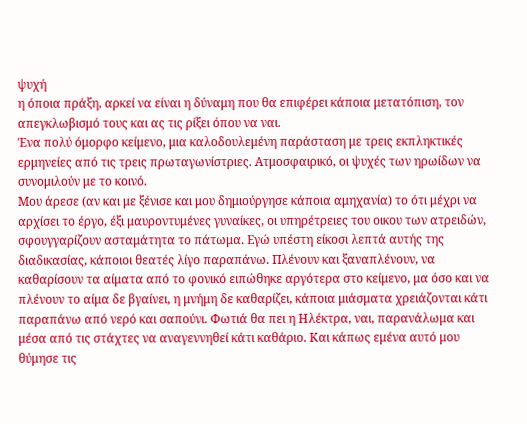ψυχή
η όποια πράξη, αρκεί να είναι η δύναμη που θα επιφέρει κάποια μετατόπιση, τον απεγκλωβισμό τους και ας τις ρίξει όπου να ναι.
Ένα πολύ όμορφο κείμενο, μια καλοδουλεμένη παράσταση με τρεις εκπληκτικές ερμηνείες από τις τρεις πρωταγωνίστριες. Ατμοσφαιρικό, οι ψυχές των ηρωίδων να συνομιλούν με το κοινό.
Μου άρεσε (αν και με ξένισε και μου δημιούργησε κάποια αμηχανία) το ότι μέχρι να αρχίσει το έργο, έξι μαυροντυμένες γυναίκες, οι υπηρέτρειες του οικου των ατρειδών, σφουγγαρίζουν ασταμάτητα το πάτωμα. Εγώ υπέστη είκοσι λεπτά αυτής της διαδικασίας, κάποιοι θεατές λίγο παραπάνω. Πλένουν και ξαναπλένουν, να καθαρίσουν τα αίματα από το φονικό ειπώθηκε αργότερα στο κείμενο, μα όσο και να πλένουν το αίμα δε βγαίνει, η μνήμη δε καθαρίζει, κάποια μιάσματα χρειάζονται κάτι παραπάνω από νερό και σαπούνι. Φωτιά θα πει η Ηλέκτρα, ναι, παρανάλωμα και μέσα από τις στάχτες να αναγεννηθεί κάτι καθάριο. Και κάπως εμένα αυτό μου θύμησε τις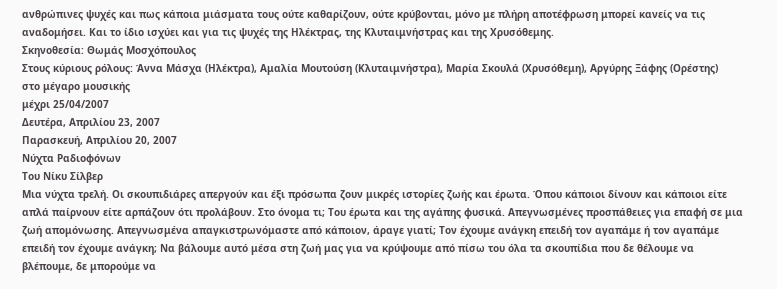ανθρώπινες ψυχές και πως κάποια μιάσματα τους ούτε καθαρίζουν, ούτε κρύβονται, μόνο με πλήρη αποτέφρωση μπορεί κανείς να τις αναδομήσει. Και το ίδιο ισχύει και για τις ψυχές της Ηλέκτρας, της Κλυταιμνήστρας και της Χρυσόθεμης.
Σκηνοθεσία: Θωμάς Μοσχόπουλος
Στους κύριους ρόλους: Άννα Μάσχα (Ηλέκτρα), Αμαλία Μουτούση (Κλυταιμνήστρα), Μαρία Σκουλά (Χρυσόθεμη), Αργύρης Ξάφης (Ορέστης)
στο μέγαρο μουσικής
μέχρι 25/04/2007
Δευτέρα, Απριλίου 23, 2007
Παρασκευή, Απριλίου 20, 2007
Νύχτα Ραδιοφόνων
Του Νίκυ Σίλβερ
Μια νύχτα τρελή. Οι σκουπιδιάρες απεργούν και έξι πρόσωπα ζουν μικρές ιστορίες ζωής και έρωτα. Όπου κάποιοι δίνουν και κάποιοι είτε απλά παίρνουν είτε αρπάζουν ότι προλάβουν. Στο όνομα τι; Του έρωτα και της αγάπης φυσικά. Απεγνωσμένες προσπάθειες για επαφή σε μια ζωή απομόνωσης. Απεγνωσμένα απαγκιστρωνόμαστε από κάποιον, άραγε γιατί; Τον έχουμε ανάγκη επειδή τον αγαπάμε ή τον αγαπάμε επειδή τον έχουμε ανάγκη; Να βάλουμε αυτό μέσα στη ζωή μας για να κρύψουμε από πίσω του όλα τα σκουπίδια που δε θέλουμε να βλέπουμε, δε μπορούμε να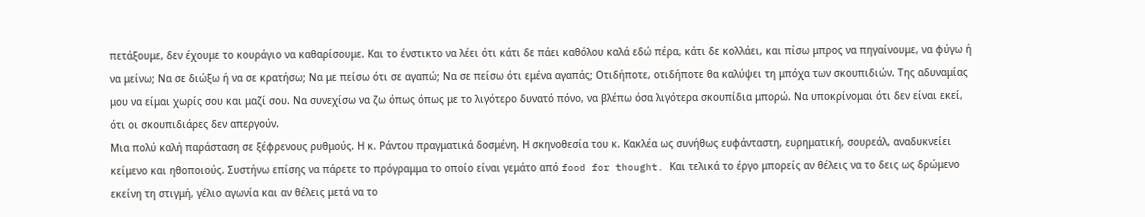πετάξουμε, δεν έχουμε το κουράγιο να καθαρίσουμε. Και το ένστικτο να λέει ότι κάτι δε πάει καθόλου καλά εδώ πέρα, κάτι δε κολλάει, και πίσω μπρος να πηγαίνουμε, να φύγω ή να μείνω; Να σε διώξω ή να σε κρατήσω; Να με πείσω ότι σε αγαπώ; Να σε πείσω ότι εμένα αγαπάς; Οτιδήποτε, οτιδήποτε θα καλύψει τη μπόχα των σκουπιδιών. Της αδυναμίας μου να είμαι χωρίς σου και μαζί σου. Να συνεχίσω να ζω όπως όπως με το λιγότερο δυνατό πόνο, να βλέπω όσα λιγότερα σκουπίδια μπορώ. Να υποκρίνομαι ότι δεν είναι εκεί, ότι οι σκουπιδιάρες δεν απεργούν.
Μια πολύ καλή παράσταση σε ξέφρενους ρυθμούς. Η κ. Ράντου πραγματικά δοσμένη. Η σκηνοθεσία του κ. Κακλέα ως συνήθως ευφάνταστη, ευρηματική, σουρεάλ, αναδυκνείει κείμενο και ηθοποιούς. Συστήνω επίσης να πάρετε το πρόγραμμα το οποίο είναι γεμάτο από food for thought. Και τελικά το έργο μπορείς αν θέλεις να το δεις ως δρώμενο εκείνη τη στιγμή, γέλιο αγωνία και αν θέλεις μετά να το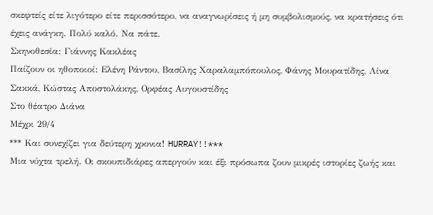σκεφτείς είτε λιγότερο είτε περισσότερο, να αναγνωρίσεις ή μη συμβολισμούς, να κρατήσεις ότι έχεις ανάγκη. Πολύ καλό. Να πάτε.
Σκηνοθεσία: Γιάννης Κακλέας
Παίζουν οι ηθοποιοί: Ελένη Ράντου, Βασίλης Χαραλαμπόπουλος, Φάνης Μουρατίδης, Λίνα Σακκά, Κώστας Αποστολάκης, Ορφέας Αυγουστίδης
Στο θέατρο Διάνα
Μέχρι 29/4
*** Και συνεχίζει για δεύτερη χρονια! HURRAY!!***
Μια νύχτα τρελή. Οι σκουπιδιάρες απεργούν και έξι πρόσωπα ζουν μικρές ιστορίες ζωής και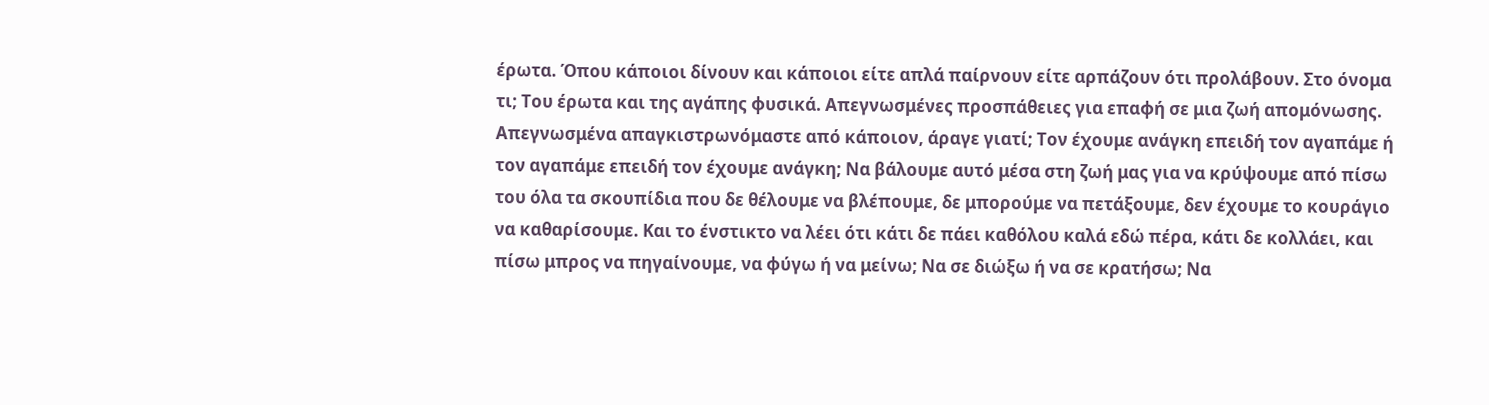έρωτα. Όπου κάποιοι δίνουν και κάποιοι είτε απλά παίρνουν είτε αρπάζουν ότι προλάβουν. Στο όνομα τι; Του έρωτα και της αγάπης φυσικά. Απεγνωσμένες προσπάθειες για επαφή σε μια ζωή απομόνωσης. Απεγνωσμένα απαγκιστρωνόμαστε από κάποιον, άραγε γιατί; Τον έχουμε ανάγκη επειδή τον αγαπάμε ή τον αγαπάμε επειδή τον έχουμε ανάγκη; Να βάλουμε αυτό μέσα στη ζωή μας για να κρύψουμε από πίσω του όλα τα σκουπίδια που δε θέλουμε να βλέπουμε, δε μπορούμε να πετάξουμε, δεν έχουμε το κουράγιο να καθαρίσουμε. Και το ένστικτο να λέει ότι κάτι δε πάει καθόλου καλά εδώ πέρα, κάτι δε κολλάει, και πίσω μπρος να πηγαίνουμε, να φύγω ή να μείνω; Να σε διώξω ή να σε κρατήσω; Να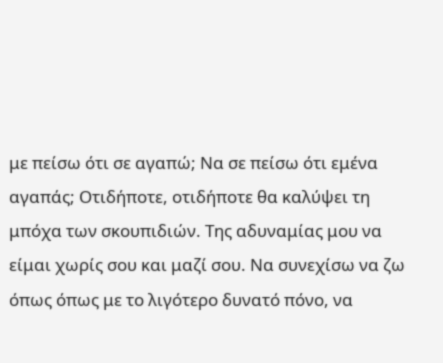με πείσω ότι σε αγαπώ; Να σε πείσω ότι εμένα αγαπάς; Οτιδήποτε, οτιδήποτε θα καλύψει τη μπόχα των σκουπιδιών. Της αδυναμίας μου να είμαι χωρίς σου και μαζί σου. Να συνεχίσω να ζω όπως όπως με το λιγότερο δυνατό πόνο, να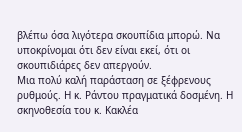βλέπω όσα λιγότερα σκουπίδια μπορώ. Να υποκρίνομαι ότι δεν είναι εκεί, ότι οι σκουπιδιάρες δεν απεργούν.
Μια πολύ καλή παράσταση σε ξέφρενους ρυθμούς. Η κ. Ράντου πραγματικά δοσμένη. Η σκηνοθεσία του κ. Κακλέα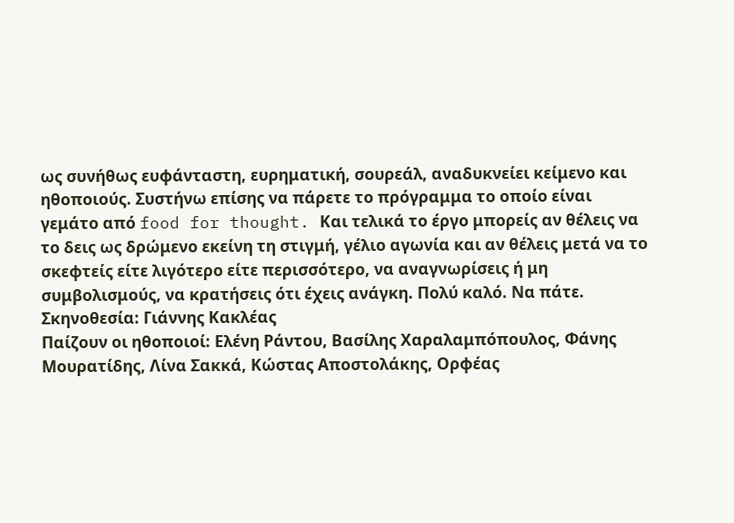ως συνήθως ευφάνταστη, ευρηματική, σουρεάλ, αναδυκνείει κείμενο και ηθοποιούς. Συστήνω επίσης να πάρετε το πρόγραμμα το οποίο είναι γεμάτο από food for thought. Και τελικά το έργο μπορείς αν θέλεις να το δεις ως δρώμενο εκείνη τη στιγμή, γέλιο αγωνία και αν θέλεις μετά να το σκεφτείς είτε λιγότερο είτε περισσότερο, να αναγνωρίσεις ή μη συμβολισμούς, να κρατήσεις ότι έχεις ανάγκη. Πολύ καλό. Να πάτε.
Σκηνοθεσία: Γιάννης Κακλέας
Παίζουν οι ηθοποιοί: Ελένη Ράντου, Βασίλης Χαραλαμπόπουλος, Φάνης Μουρατίδης, Λίνα Σακκά, Κώστας Αποστολάκης, Ορφέας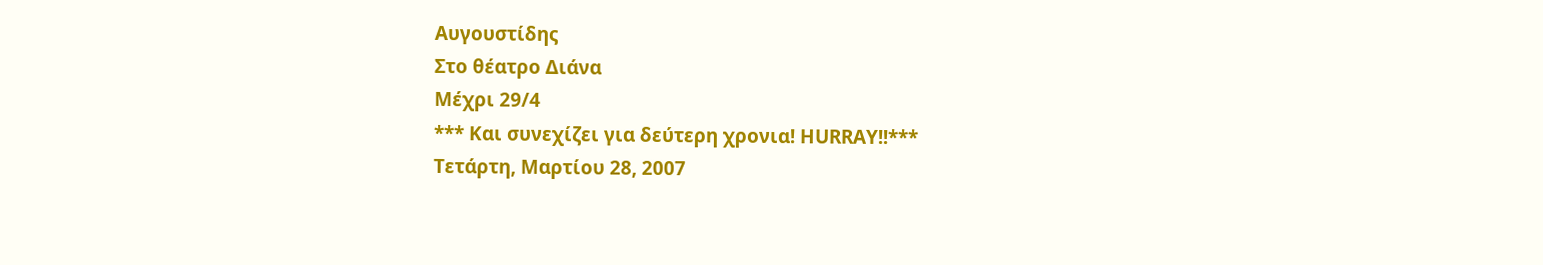Αυγουστίδης
Στο θέατρο Διάνα
Μέχρι 29/4
*** Και συνεχίζει για δεύτερη χρονια! HURRAY!!***
Τετάρτη, Μαρτίου 28, 2007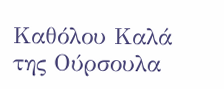Καθόλου Καλά
της Ούρσουλα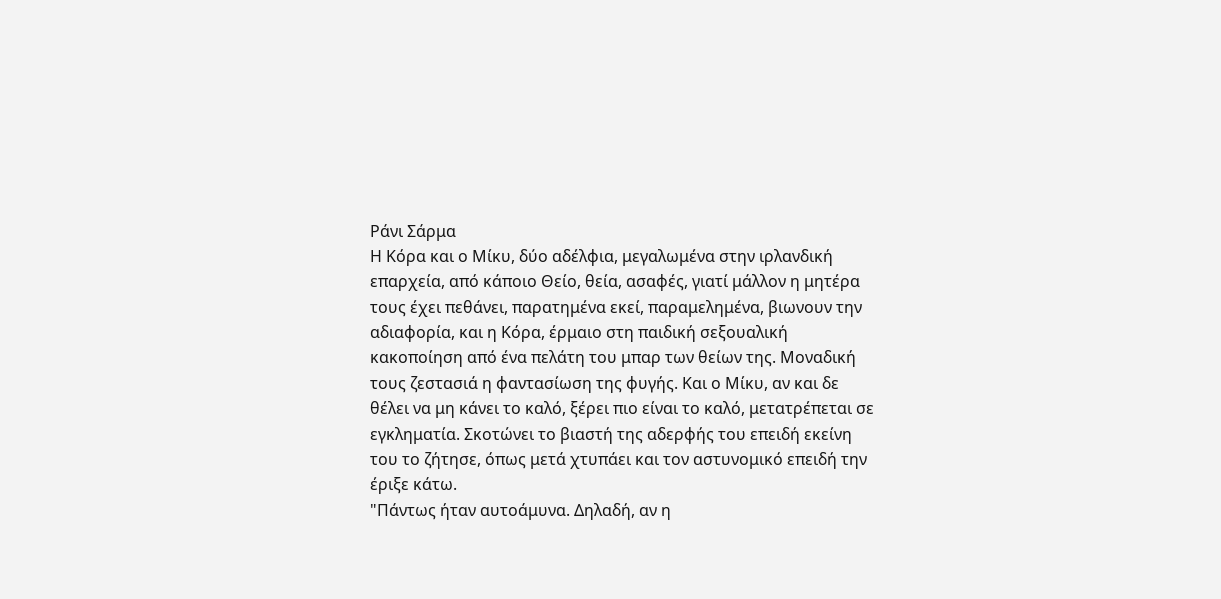Ράνι Σάρμα
Η Κόρα και ο Μίκυ, δύο αδέλφια, μεγαλωμένα στην ιρλανδική επαρχεία, από κάποιο Θείο, θεία, ασαφές, γιατί μάλλον η μητέρα τους έχει πεθάνει, παρατημένα εκεί, παραμελημένα, βιωνουν την αδιαφορία, και η Κόρα, έρμαιο στη παιδική σεξουαλική κακοποίηση από ένα πελάτη του μπαρ των θείων της. Μοναδική τους ζεστασιά η φαντασίωση της φυγής. Και ο Μίκυ, αν και δε θέλει να μη κάνει το καλό, ξέρει πιο είναι το καλό, μετατρέπεται σε εγκληματία. Σκοτώνει το βιαστή της αδερφής του επειδή εκείνη του το ζήτησε, όπως μετά χτυπάει και τον αστυνομικό επειδή την έριξε κάτω.
"Πάντως ήταν αυτοάμυνα. Δηλαδή, αν η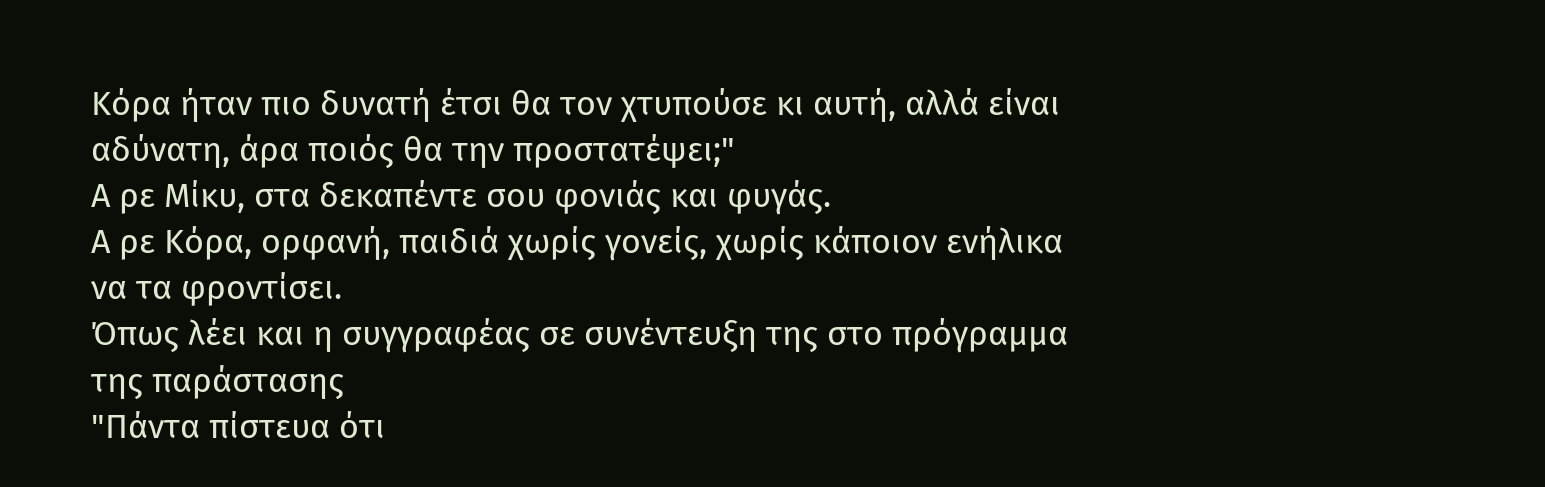Κόρα ήταν πιο δυνατή έτσι θα τον χτυπούσε κι αυτή, αλλά είναι αδύνατη, άρα ποιός θα την προστατέψει;"
Α ρε Μίκυ, στα δεκαπέντε σου φονιάς και φυγάς.
Α ρε Κόρα, ορφανή, παιδιά χωρίς γονείς, χωρίς κάποιον ενήλικα να τα φροντίσει.
Όπως λέει και η συγγραφέας σε συνέντευξη της στο πρόγραμμα της παράστασης
"Πάντα πίστευα ότι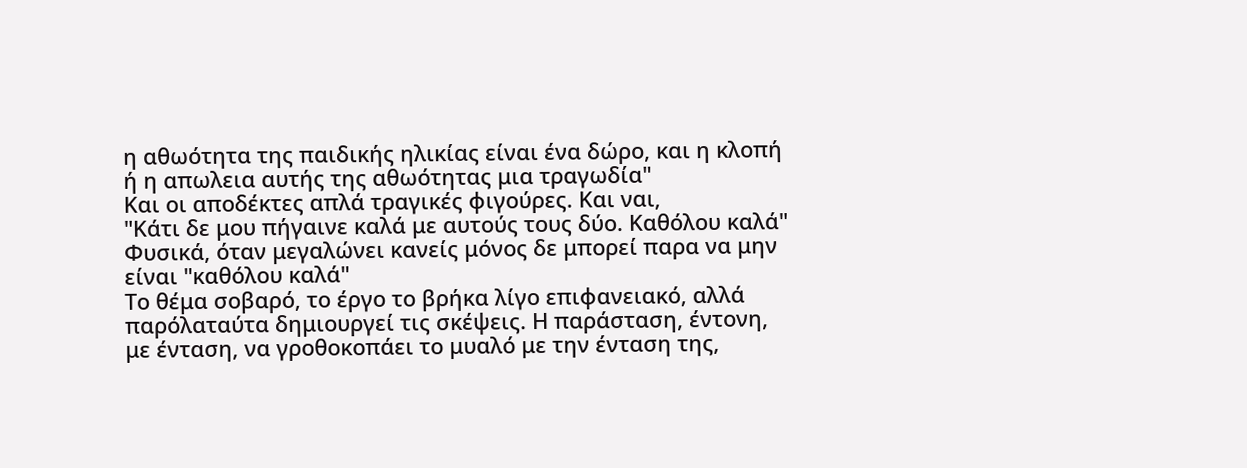η αθωότητα της παιδικής ηλικίας είναι ένα δώρο, και η κλοπή ή η απωλεια αυτής της αθωότητας μια τραγωδία"
Και οι αποδέκτες απλά τραγικές φιγούρες. Και ναι,
"Κάτι δε μου πήγαινε καλά με αυτούς τους δύο. Καθόλου καλά"
Φυσικά, όταν μεγαλώνει κανείς μόνος δε μπορεί παρα να μην είναι "καθόλου καλά"
Το θέμα σοβαρό, το έργο το βρήκα λίγο επιφανειακό, αλλά παρόλαταύτα δημιουργεί τις σκέψεις. Η παράσταση, έντονη, με ένταση, να γροθοκοπάει το μυαλό με την ένταση της,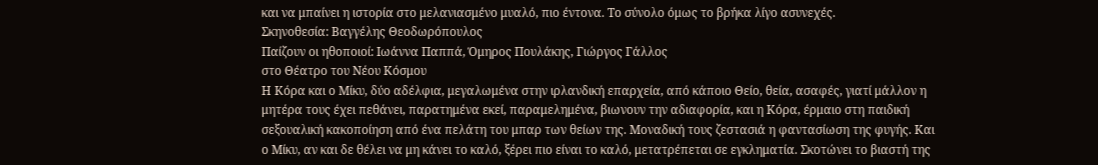και να μπαίνει η ιστορία στο μελανιασμένο μυαλό, πιο έντονα. Το σύνολο όμως το βρήκα λίγο ασυνεχές.
Σκηνοθεσία: Βαγγέλης Θεοδωρόπουλος
Παίζουν οι ηθοποιοί: Ιωάννα Παππά, Όμηρος Πουλάκης, Γιώργος Γάλλος
στο Θέατρο του Νέου Κόσμου
Η Κόρα και ο Μίκυ, δύο αδέλφια, μεγαλωμένα στην ιρλανδική επαρχεία, από κάποιο Θείο, θεία, ασαφές, γιατί μάλλον η μητέρα τους έχει πεθάνει, παρατημένα εκεί, παραμελημένα, βιωνουν την αδιαφορία, και η Κόρα, έρμαιο στη παιδική σεξουαλική κακοποίηση από ένα πελάτη του μπαρ των θείων της. Μοναδική τους ζεστασιά η φαντασίωση της φυγής. Και ο Μίκυ, αν και δε θέλει να μη κάνει το καλό, ξέρει πιο είναι το καλό, μετατρέπεται σε εγκληματία. Σκοτώνει το βιαστή της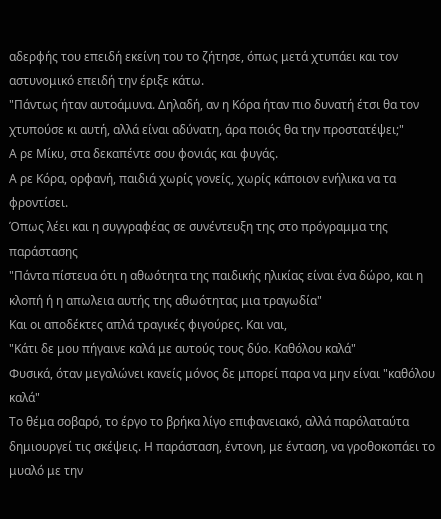αδερφής του επειδή εκείνη του το ζήτησε, όπως μετά χτυπάει και τον αστυνομικό επειδή την έριξε κάτω.
"Πάντως ήταν αυτοάμυνα. Δηλαδή, αν η Κόρα ήταν πιο δυνατή έτσι θα τον χτυπούσε κι αυτή, αλλά είναι αδύνατη, άρα ποιός θα την προστατέψει;"
Α ρε Μίκυ, στα δεκαπέντε σου φονιάς και φυγάς.
Α ρε Κόρα, ορφανή, παιδιά χωρίς γονείς, χωρίς κάποιον ενήλικα να τα φροντίσει.
Όπως λέει και η συγγραφέας σε συνέντευξη της στο πρόγραμμα της παράστασης
"Πάντα πίστευα ότι η αθωότητα της παιδικής ηλικίας είναι ένα δώρο, και η κλοπή ή η απωλεια αυτής της αθωότητας μια τραγωδία"
Και οι αποδέκτες απλά τραγικές φιγούρες. Και ναι,
"Κάτι δε μου πήγαινε καλά με αυτούς τους δύο. Καθόλου καλά"
Φυσικά, όταν μεγαλώνει κανείς μόνος δε μπορεί παρα να μην είναι "καθόλου καλά"
Το θέμα σοβαρό, το έργο το βρήκα λίγο επιφανειακό, αλλά παρόλαταύτα δημιουργεί τις σκέψεις. Η παράσταση, έντονη, με ένταση, να γροθοκοπάει το μυαλό με την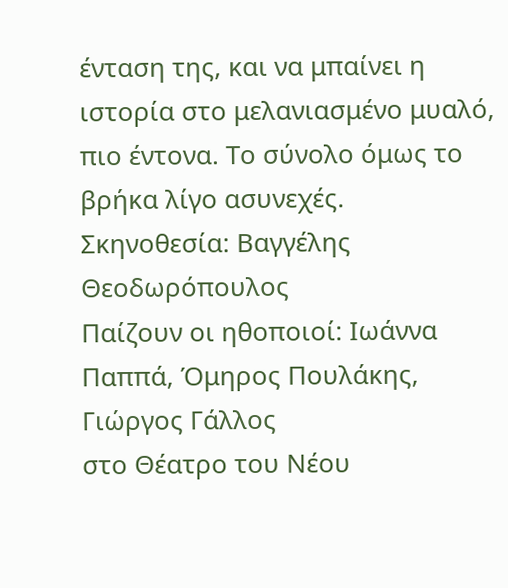ένταση της, και να μπαίνει η ιστορία στο μελανιασμένο μυαλό, πιο έντονα. Το σύνολο όμως το βρήκα λίγο ασυνεχές.
Σκηνοθεσία: Βαγγέλης Θεοδωρόπουλος
Παίζουν οι ηθοποιοί: Ιωάννα Παππά, Όμηρος Πουλάκης, Γιώργος Γάλλος
στο Θέατρο του Νέου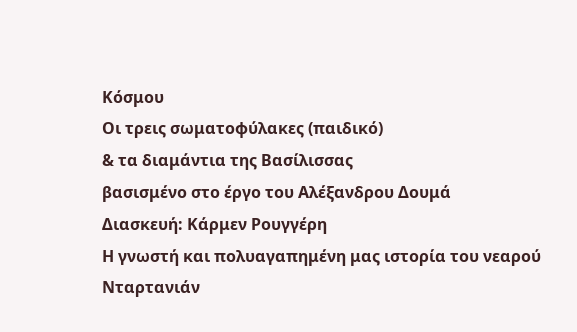Κόσμου
Οι τρεις σωματοφύλακες (παιδικό)
& τα διαμάντια της Βασίλισσας
βασισμένο στο έργο του Αλέξανδρου Δουμά
Διασκευή: Κάρμεν Ρουγγέρη
Η γνωστή και πολυαγαπημένη μας ιστορία του νεαρού Νταρτανιάν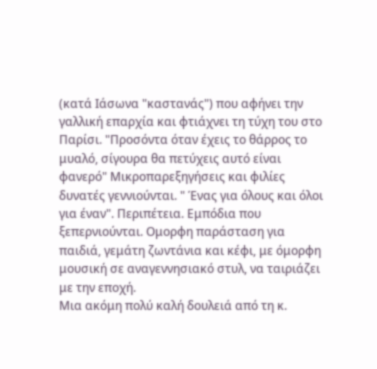(κατά Ιάσωνα "καστανάς") που αφήνει την γαλλική επαρχία και φτιάχνει τη τύχη του στο Παρίσι. "Προσόντα όταν έχεις το θάρρος το μυαλό, σίγουρα θα πετύχεις αυτό είναι φανερό" Μικροπαρεξηγήσεις και φιλίες δυνατές γεννιούνται. " Ένας για όλους και όλοι για έναν". Περιπέτεια. Εμπόδια που ξεπερνιούνται. Ομορφη παράσταση για παιδιά, γεμάτη ζωντάνια και κέφι, με όμορφη μουσική σε αναγεννησιακό στυλ, να ταιριάζει με την εποχή.
Μια ακόμη πολύ καλή δουλειά από τη κ.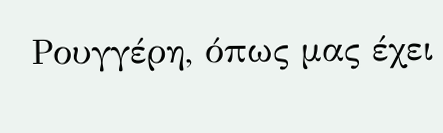Ρουγγέρη, όπως μας έχει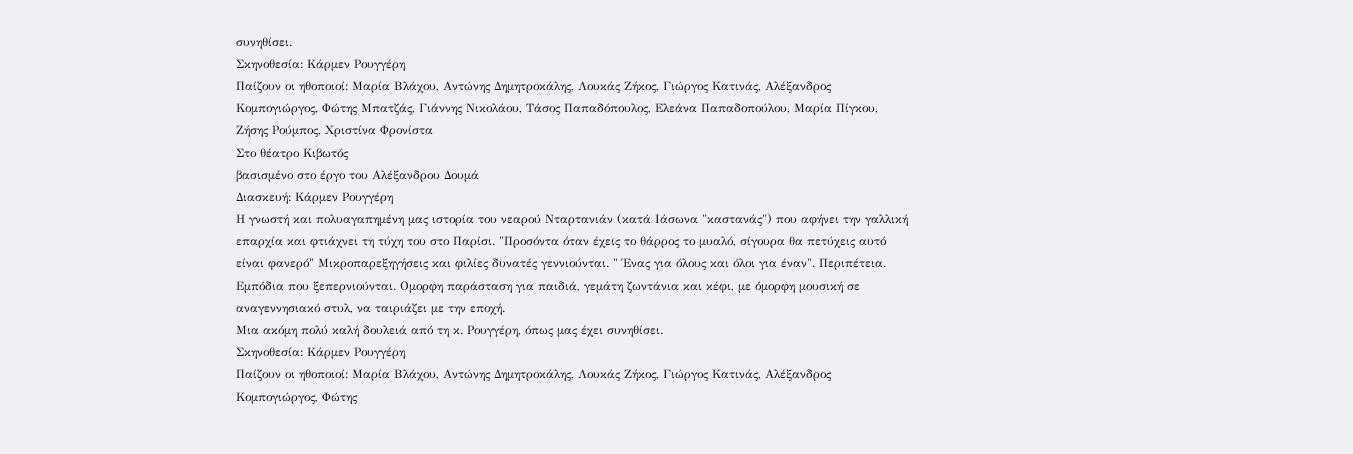συνηθίσει.
Σκηνοθεσία: Κάρμεν Ρουγγέρη
Παίζουν οι ηθοποιοί: Μαρία Βλάχου, Αντώνης Δημητροκάλης, Λουκάς Ζήκος, Γιώργος Κατινάς, Αλέξανδρος Κομπογιώργος, Φώτης Μπατζάς, Γιάννης Νικολάου, Τάσος Παπαδόπουλος, Ελεάνα Παπαδοπούλου, Μαρία Πίγκου, Ζήσης Ρούμπος, Χριστίνα Φρονίστα
Στο θέατρο Κιβωτός
βασισμένο στο έργο του Αλέξανδρου Δουμά
Διασκευή: Κάρμεν Ρουγγέρη
Η γνωστή και πολυαγαπημένη μας ιστορία του νεαρού Νταρτανιάν (κατά Ιάσωνα "καστανάς") που αφήνει την γαλλική επαρχία και φτιάχνει τη τύχη του στο Παρίσι. "Προσόντα όταν έχεις το θάρρος το μυαλό, σίγουρα θα πετύχεις αυτό είναι φανερό" Μικροπαρεξηγήσεις και φιλίες δυνατές γεννιούνται. " Ένας για όλους και όλοι για έναν". Περιπέτεια. Εμπόδια που ξεπερνιούνται. Ομορφη παράσταση για παιδιά, γεμάτη ζωντάνια και κέφι, με όμορφη μουσική σε αναγεννησιακό στυλ, να ταιριάζει με την εποχή.
Μια ακόμη πολύ καλή δουλειά από τη κ. Ρουγγέρη, όπως μας έχει συνηθίσει.
Σκηνοθεσία: Κάρμεν Ρουγγέρη
Παίζουν οι ηθοποιοί: Μαρία Βλάχου, Αντώνης Δημητροκάλης, Λουκάς Ζήκος, Γιώργος Κατινάς, Αλέξανδρος Κομπογιώργος, Φώτης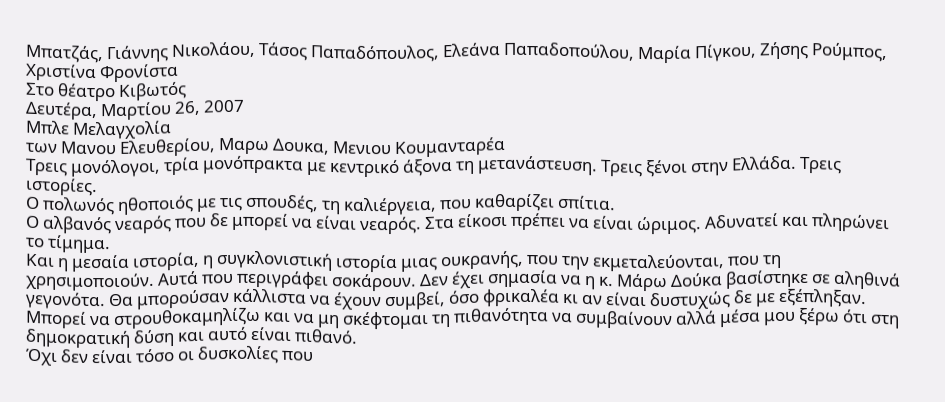Μπατζάς, Γιάννης Νικολάου, Τάσος Παπαδόπουλος, Ελεάνα Παπαδοπούλου, Μαρία Πίγκου, Ζήσης Ρούμπος, Χριστίνα Φρονίστα
Στο θέατρο Κιβωτός
Δευτέρα, Μαρτίου 26, 2007
Μπλε Μελαγχολία
των Μανου Ελευθερίου, Μαρω Δουκα, Μενιου Κουμανταρέα
Τρεις μονόλογοι, τρία μονόπρακτα με κεντρικό άξονα τη μετανάστευση. Τρεις ξένοι στην Ελλάδα. Τρεις ιστορίες.
Ο πολωνός ηθοποιός με τις σπουδές, τη καλιέργεια, που καθαρίζει σπίτια.
Ο αλβανός νεαρός που δε μπορεί να είναι νεαρός. Στα είκοσι πρέπει να είναι ώριμος. Αδυνατεί και πληρώνει το τίμημα.
Και η μεσαία ιστορία, η συγκλονιστική ιστορία μιας ουκρανής, που την εκμεταλεύονται, που τη χρησιμοποιούν. Αυτά που περιγράφει σοκάρουν. Δεν έχει σημασία να η κ. Μάρω Δούκα βασίστηκε σε αληθινά γεγονότα. Θα μπορούσαν κάλλιστα να έχουν συμβεί, όσο φρικαλέα κι αν είναι δυστυχώς δε με εξέπληξαν. Μπορεί να στρουθοκαμηλίζω και να μη σκέφτομαι τη πιθανότητα να συμβαίνουν αλλά μέσα μου ξέρω ότι στη δημοκρατική δύση και αυτό είναι πιθανό.
Όχι δεν είναι τόσο οι δυσκολίες που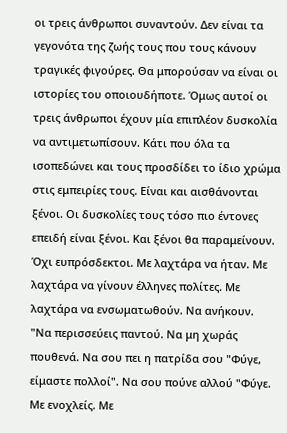οι τρεις άνθρωποι συναντούν. Δεν είναι τα γεγονότα της ζωής τους που τους κάνουν τραγικές φιγούρες. Θα μπορούσαν να είναι οι ιστορίες του οποιουδήποτε. Όμως αυτοί οι τρεις άνθρωποι έχουν μία επιπλέον δυσκολία να αντιμετωπίσουν. Κάτι που όλα τα ισοπεδώνει και τους προσδίδει το ίδιο χρώμα στις εμπειρίες τους. Είναι και αισθάνονται ξένοι. Οι δυσκολίες τους τόσο πιο έντονες επειδή είναι ξένοι. Και ξένοι θα παραμείνουν. Όχι ευπρόσδεκτοι. Με λαχτάρα να ήταν. Με λαχτάρα να γίνουν έλληνες πολίτες. Με λαχτάρα να ενσωματωθούν. Να ανήκουν.
"Να περισσεύεις παντού. Να μη χωράς πουθενά. Να σου πει η πατρίδα σου "Φύγε, είμαστε πολλοί". Να σου πούνε αλλού "Φύγε. Με ενοχλείς. Με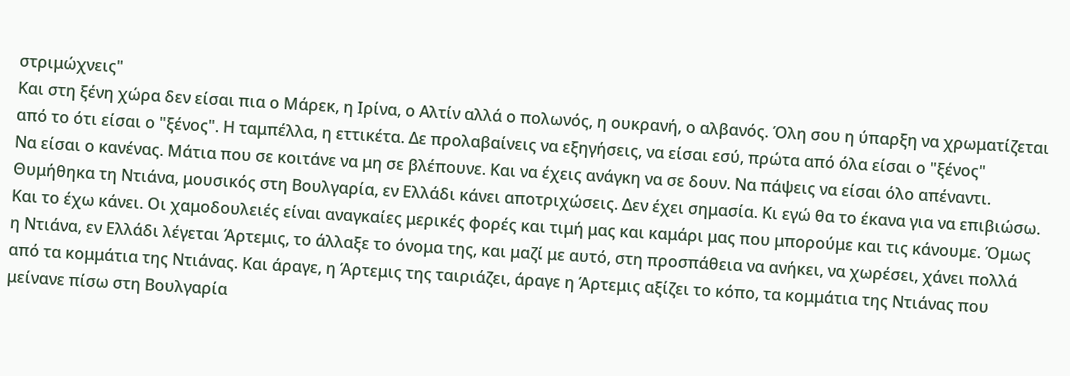στριμώχνεις"
Και στη ξένη χώρα δεν είσαι πια ο Μάρεκ, η Ιρίνα, ο Αλτίν αλλά ο πολωνός, η ουκρανή, ο αλβανός. Όλη σου η ύπαρξη να χρωματίζεται από το ότι είσαι ο "ξένος". Η ταμπέλλα, η εττικέτα. Δε προλαβαίνεις να εξηγήσεις, να είσαι εσύ, πρώτα από όλα είσαι ο "ξένος"
Να είσαι ο κανένας. Μάτια που σε κοιτάνε να μη σε βλέπουνε. Και να έχεις ανάγκη να σε δουν. Να πάψεις να είσαι όλο απέναντι.
Θυμήθηκα τη Ντιάνα, μουσικός στη Βουλγαρία, εν Ελλάδι κάνει αποτριχώσεις. Δεν έχει σημασία. Κι εγώ θα το έκανα για να επιβιώσω. Και το έχω κάνει. Οι χαμοδουλειές είναι αναγκαίες μερικές φορές και τιμή μας και καμάρι μας που μπορούμε και τις κάνουμε. Όμως η Ντιάνα, εν Ελλάδι λέγεται Άρτεμις, το άλλαξε το όνομα της, και μαζί με αυτό, στη προσπάθεια να ανήκει, να χωρέσει, χάνει πολλά από τα κομμάτια της Ντιάνας. Και άραγε, η Άρτεμις της ταιριάζει, άραγε η Άρτεμις αξίζει το κόπο, τα κομμάτια της Ντιάνας που μείνανε πίσω στη Βουλγαρία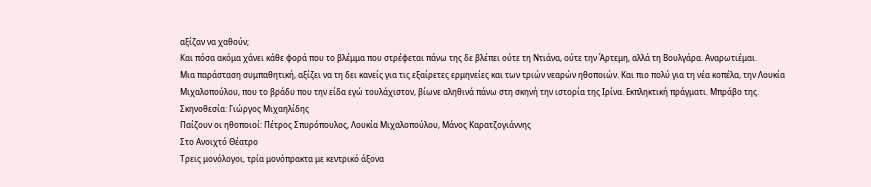αξίζαν να χαθούν;
Και πόσα ακόμα χάνει κάθε φορά που το βλέμμα που στρέφεται πάνω της δε βλέπει ούτε τη Ντιάνα, ούτε την Άρτεμη, αλλά τη Βουλγάρα. Αναρωτιέμαι.
Μια παράσταση συμπαθητική, αξίζει να τη δει κανείς για τις εξαίρετες ερμηνείες και των τριών νεαρών ηθοποιών. Και πιο πολύ για τη νέα κοπέλα, την Λουκία Μιχαλοπούλου, που το βράδυ που την είδα εγώ τουλάχιστον, βίωνε αληθινά πάνω στη σκηνή την ιστορία της Ιρίνα. Εκπληκτική πράγματι. Μπράβο της.
Σκηνοθεσία: Γιώργος Μιχαηλίδης
Παίζουν οι ηθοποιοί: Πέτρος Σπυρόπουλος, Λουκία Μιχαλοπούλου, Μάνος Καρατζογιάννης
Στο Ανοιχτό Θέατρο
Τρεις μονόλογοι, τρία μονόπρακτα με κεντρικό άξονα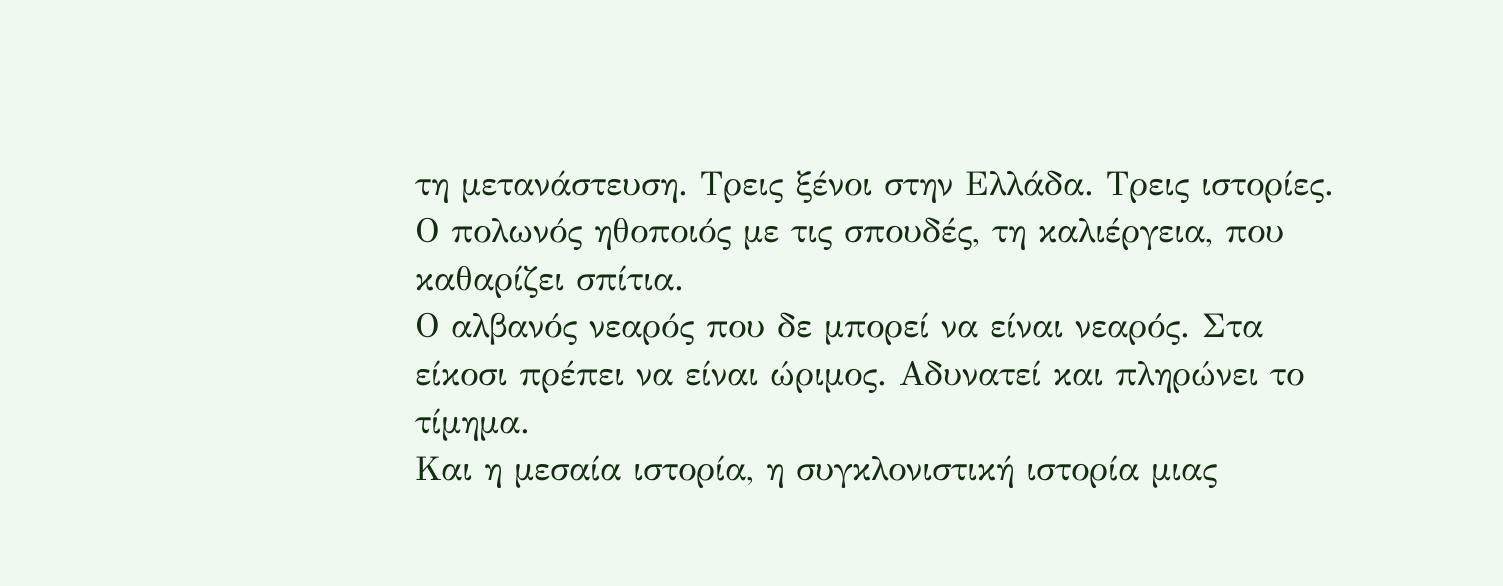τη μετανάστευση. Τρεις ξένοι στην Ελλάδα. Τρεις ιστορίες.
Ο πολωνός ηθοποιός με τις σπουδές, τη καλιέργεια, που καθαρίζει σπίτια.
Ο αλβανός νεαρός που δε μπορεί να είναι νεαρός. Στα είκοσι πρέπει να είναι ώριμος. Αδυνατεί και πληρώνει το τίμημα.
Και η μεσαία ιστορία, η συγκλονιστική ιστορία μιας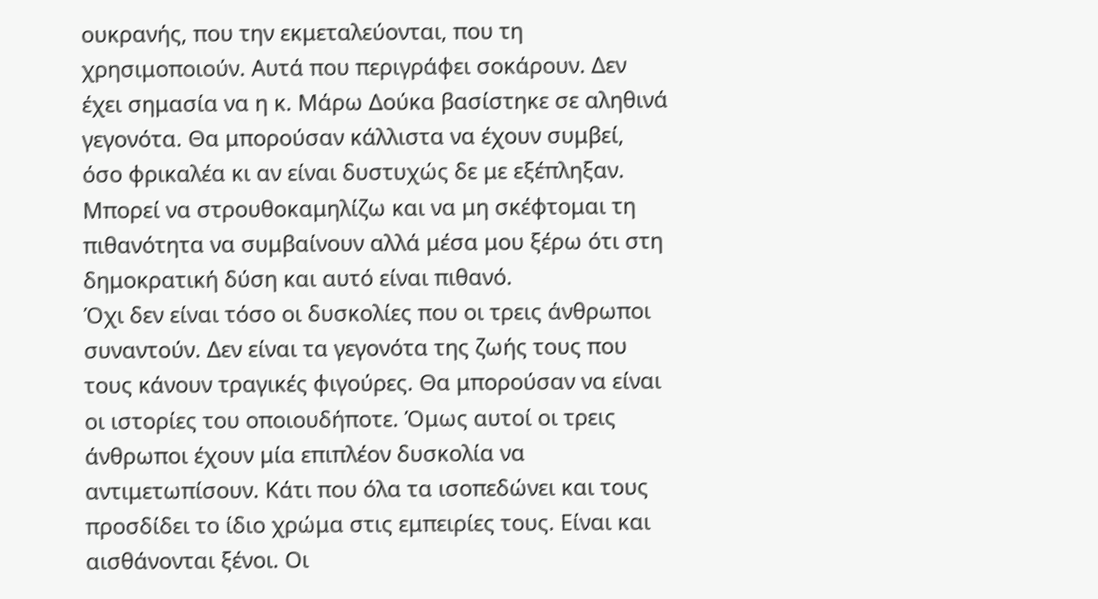ουκρανής, που την εκμεταλεύονται, που τη χρησιμοποιούν. Αυτά που περιγράφει σοκάρουν. Δεν έχει σημασία να η κ. Μάρω Δούκα βασίστηκε σε αληθινά γεγονότα. Θα μπορούσαν κάλλιστα να έχουν συμβεί, όσο φρικαλέα κι αν είναι δυστυχώς δε με εξέπληξαν. Μπορεί να στρουθοκαμηλίζω και να μη σκέφτομαι τη πιθανότητα να συμβαίνουν αλλά μέσα μου ξέρω ότι στη δημοκρατική δύση και αυτό είναι πιθανό.
Όχι δεν είναι τόσο οι δυσκολίες που οι τρεις άνθρωποι συναντούν. Δεν είναι τα γεγονότα της ζωής τους που τους κάνουν τραγικές φιγούρες. Θα μπορούσαν να είναι οι ιστορίες του οποιουδήποτε. Όμως αυτοί οι τρεις άνθρωποι έχουν μία επιπλέον δυσκολία να αντιμετωπίσουν. Κάτι που όλα τα ισοπεδώνει και τους προσδίδει το ίδιο χρώμα στις εμπειρίες τους. Είναι και αισθάνονται ξένοι. Οι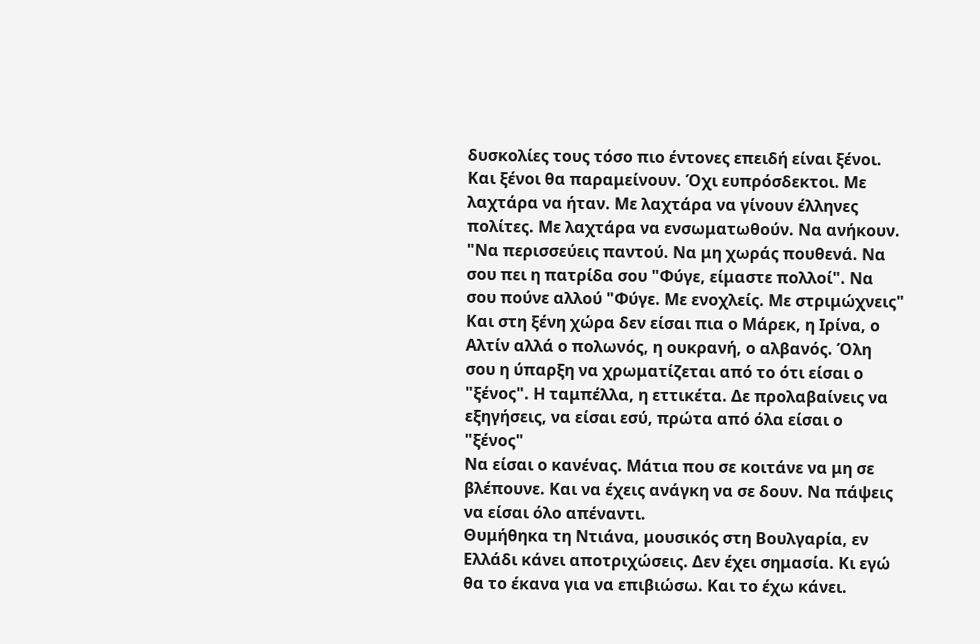δυσκολίες τους τόσο πιο έντονες επειδή είναι ξένοι. Και ξένοι θα παραμείνουν. Όχι ευπρόσδεκτοι. Με λαχτάρα να ήταν. Με λαχτάρα να γίνουν έλληνες πολίτες. Με λαχτάρα να ενσωματωθούν. Να ανήκουν.
"Να περισσεύεις παντού. Να μη χωράς πουθενά. Να σου πει η πατρίδα σου "Φύγε, είμαστε πολλοί". Να σου πούνε αλλού "Φύγε. Με ενοχλείς. Με στριμώχνεις"
Και στη ξένη χώρα δεν είσαι πια ο Μάρεκ, η Ιρίνα, ο Αλτίν αλλά ο πολωνός, η ουκρανή, ο αλβανός. Όλη σου η ύπαρξη να χρωματίζεται από το ότι είσαι ο "ξένος". Η ταμπέλλα, η εττικέτα. Δε προλαβαίνεις να εξηγήσεις, να είσαι εσύ, πρώτα από όλα είσαι ο "ξένος"
Να είσαι ο κανένας. Μάτια που σε κοιτάνε να μη σε βλέπουνε. Και να έχεις ανάγκη να σε δουν. Να πάψεις να είσαι όλο απέναντι.
Θυμήθηκα τη Ντιάνα, μουσικός στη Βουλγαρία, εν Ελλάδι κάνει αποτριχώσεις. Δεν έχει σημασία. Κι εγώ θα το έκανα για να επιβιώσω. Και το έχω κάνει.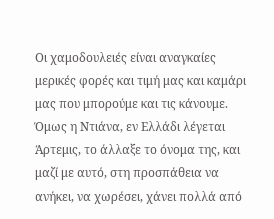Οι χαμοδουλειές είναι αναγκαίες μερικές φορές και τιμή μας και καμάρι μας που μπορούμε και τις κάνουμε. Όμως η Ντιάνα, εν Ελλάδι λέγεται Άρτεμις, το άλλαξε το όνομα της, και μαζί με αυτό, στη προσπάθεια να ανήκει, να χωρέσει, χάνει πολλά από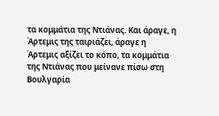τα κομμάτια της Ντιάνας. Και άραγε, η Άρτεμις της ταιριάζει, άραγε η Άρτεμις αξίζει το κόπο, τα κομμάτια της Ντιάνας που μείνανε πίσω στη Βουλγαρία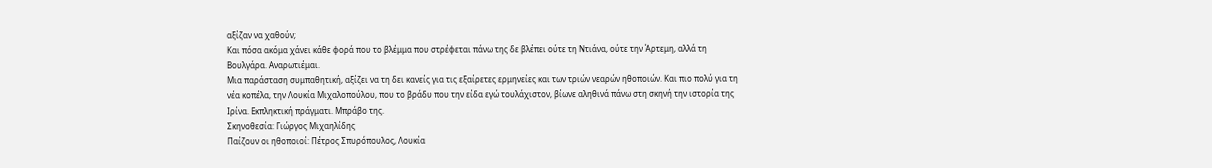αξίζαν να χαθούν;
Και πόσα ακόμα χάνει κάθε φορά που το βλέμμα που στρέφεται πάνω της δε βλέπει ούτε τη Ντιάνα, ούτε την Άρτεμη, αλλά τη Βουλγάρα. Αναρωτιέμαι.
Μια παράσταση συμπαθητική, αξίζει να τη δει κανείς για τις εξαίρετες ερμηνείες και των τριών νεαρών ηθοποιών. Και πιο πολύ για τη νέα κοπέλα, την Λουκία Μιχαλοπούλου, που το βράδυ που την είδα εγώ τουλάχιστον, βίωνε αληθινά πάνω στη σκηνή την ιστορία της Ιρίνα. Εκπληκτική πράγματι. Μπράβο της.
Σκηνοθεσία: Γιώργος Μιχαηλίδης
Παίζουν οι ηθοποιοί: Πέτρος Σπυρόπουλος, Λουκία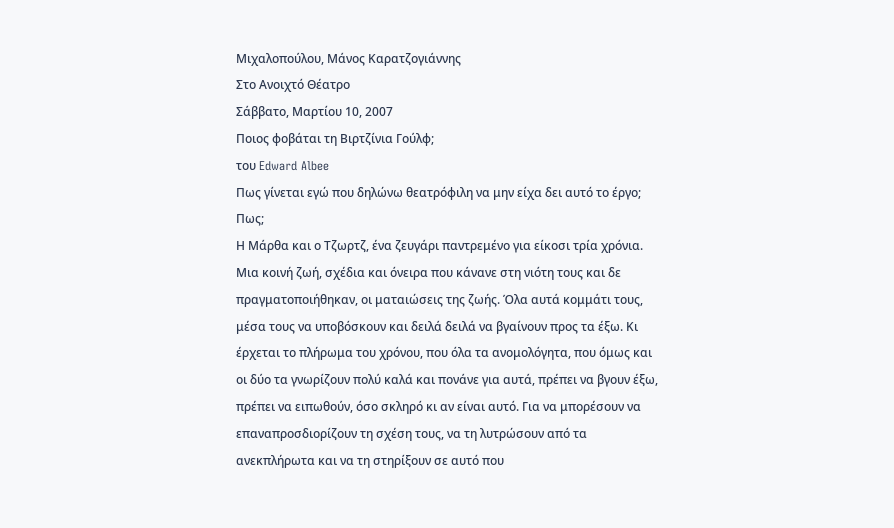Μιχαλοπούλου, Μάνος Καρατζογιάννης
Στο Ανοιχτό Θέατρο
Σάββατο, Μαρτίου 10, 2007
Ποιος φοβάται τη Βιρτζίνια Γούλφ;
του Edward Albee
Πως γίνεται εγώ που δηλώνω θεατρόφιλη να μην είχα δει αυτό το έργο; Πως;
Η Μάρθα και ο Τζωρτζ, ένα ζευγάρι παντρεμένο για είκοσι τρία χρόνια. Μια κοινή ζωή, σχέδια και όνειρα που κάνανε στη νιότη τους και δε πραγματοποιήθηκαν, οι ματαιώσεις της ζωής. Όλα αυτά κομμάτι τους, μέσα τους να υποβόσκουν και δειλά δειλά να βγαίνουν προς τα έξω. Κι έρχεται το πλήρωμα του χρόνου, που όλα τα ανομολόγητα, που όμως και οι δύο τα γνωρίζουν πολύ καλά και πονάνε για αυτά, πρέπει να βγουν έξω, πρέπει να ειπωθούν, όσο σκληρό κι αν είναι αυτό. Για να μπορέσουν να επαναπροσδιορίζουν τη σχέση τους, να τη λυτρώσουν από τα ανεκπλήρωτα και να τη στηρίξουν σε αυτό που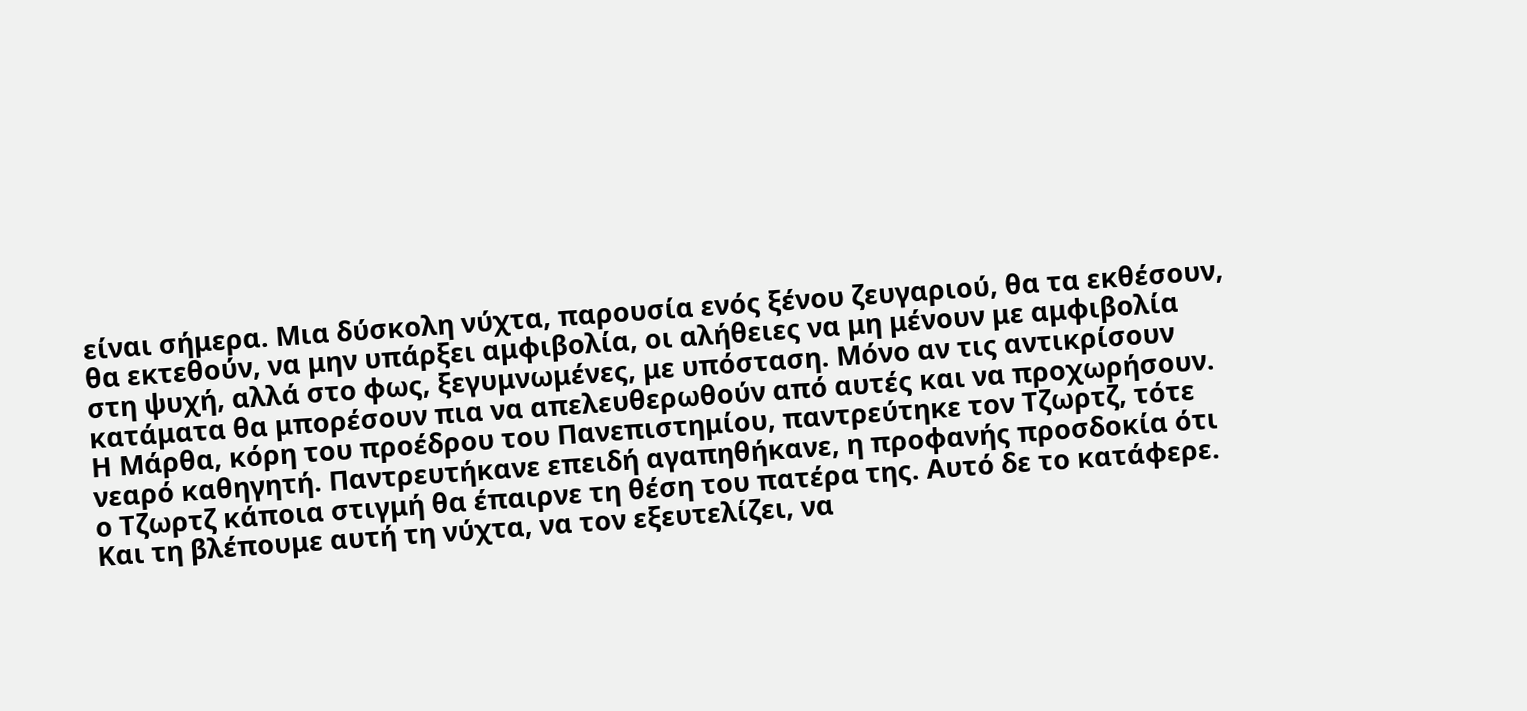είναι σήμερα. Μια δύσκολη νύχτα, παρουσία ενός ξένου ζευγαριού, θα τα εκθέσουν, θα εκτεθούν, να μην υπάρξει αμφιβολία, οι αλήθειες να μη μένουν με αμφιβολία στη ψυχή, αλλά στο φως, ξεγυμνωμένες, με υπόσταση. Μόνο αν τις αντικρίσουν κατάματα θα μπορέσουν πια να απελευθερωθούν από αυτές και να προχωρήσουν.
Η Μάρθα, κόρη του προέδρου του Πανεπιστημίου, παντρεύτηκε τον Τζωρτζ, τότε νεαρό καθηγητή. Παντρευτήκανε επειδή αγαπηθήκανε, η προφανής προσδοκία ότι ο Τζωρτζ κάποια στιγμή θα έπαιρνε τη θέση του πατέρα της. Αυτό δε το κατάφερε.
Και τη βλέπουμε αυτή τη νύχτα, να τον εξευτελίζει, να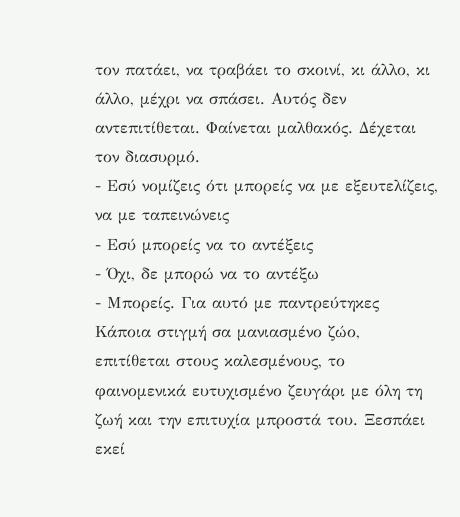τον πατάει, να τραβάει το σκοινί, κι άλλο, κι άλλο, μέχρι να σπάσει. Αυτός δεν αντεπιτίθεται. Φαίνεται μαλθακός. Δέχεται τον διασυρμό.
- Εσύ νομίζεις ότι μπορείς να με εξευτελίζεις, να με ταπεινώνεις
- Εσύ μπορείς να το αντέξεις
- Όχι, δε μπορώ να το αντέξω
- Μπορείς. Για αυτό με παντρεύτηκες
Κάποια στιγμή σα μανιασμένο ζώο, επιτίθεται στους καλεσμένους, το φαινομενικά ευτυχισμένο ζευγάρι με όλη τη ζωή και την επιτυχία μπροστά του. Ξεσπάει εκεί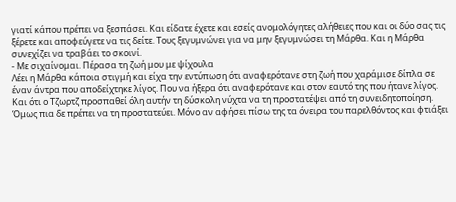γιατί κάπου πρέπει να ξεσπάσει. Και είδατε έχετε και εσείς ανομολόγητες αλήθειες που και οι δύο σας τις ξέρετε και αποφεύγετε να τις δείτε. Τους ξεγυμνώνει για να μην ξεγυμνώσει τη Μάρθα. Και η Μάρθα συνεχίζει να τραβάει το σκοινί.
- Με σιχαίνομαι. Πέρασα τη ζωή μου με ψίχουλα
Λέει η Μάρθα κάποια στιγμή και είχα την εντύπωση ότι αναφερότανε στη ζωή που χαράμισε δίπλα σε έναν άντρα που αποδείχτηκε λίγος. Που να ήξερα ότι αναφερότανε και στον εαυτό της που ήτανε λίγος. Και ότι ο Τζωρτζ προσπαθεί όλη αυτήν τη δύσκολη νύχτα να τη προστατέψει από τη συνειδητοποίηση. Όμως πια δε πρέπει να τη προστατεύει. Μόνο αν αφήσει πίσω της τα όνειρα του παρελθόντος και φτιάξει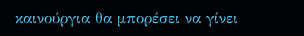καινούργια θα μπορέσει να γίνει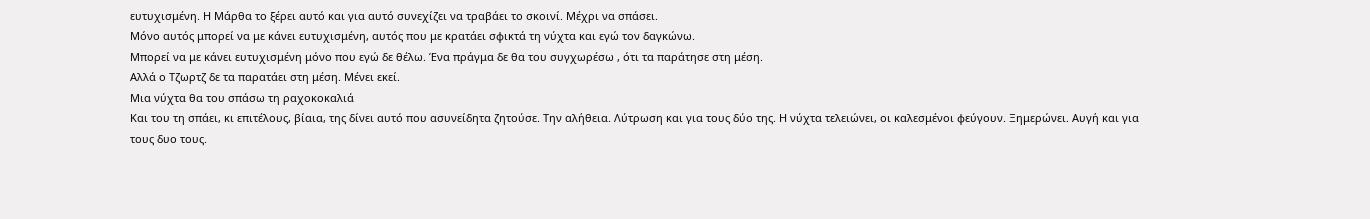ευτυχισμένη. Η Μάρθα το ξέρει αυτό και για αυτό συνεχίζει να τραβάει το σκοινί. Μέχρι να σπάσει.
Μόνο αυτός μπορεί να με κάνει ευτυχισμένη, αυτός που με κρατάει σφικτά τη νύχτα και εγώ τον δαγκώνω.
Μπορεί να με κάνει ευτυχισμένη μόνο που εγώ δε θέλω. Ένα πράγμα δε θα του συγχωρέσω , ότι τα παράτησε στη μέση.
Αλλά ο Τζωρτζ δε τα παρατάει στη μέση. Μένει εκεί.
Μια νύχτα θα του σπάσω τη ραχοκοκαλιά
Και του τη σπάει, κι επιτέλους, βίαια, της δίνει αυτό που ασυνείδητα ζητούσε. Την αλήθεια. Λύτρωση και για τους δύο της. Η νύχτα τελειώνει, οι καλεσμένοι φεύγουν. Ξημερώνει. Αυγή και για τους δυο τους.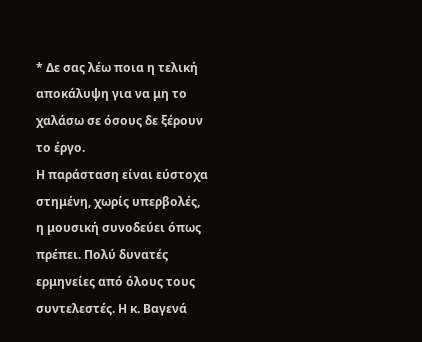* Δε σας λέω ποια η τελική αποκάλυψη για να μη το χαλάσω σε όσους δε ξέρουν το έργο.
Η παράσταση είναι εύστοχα στημένη, χωρίς υπερβολές, η μουσική συνοδεύει όπως πρέπει. Πολύ δυνατές ερμηνείες από όλους τους συντελεστές. Η κ. Βαγενά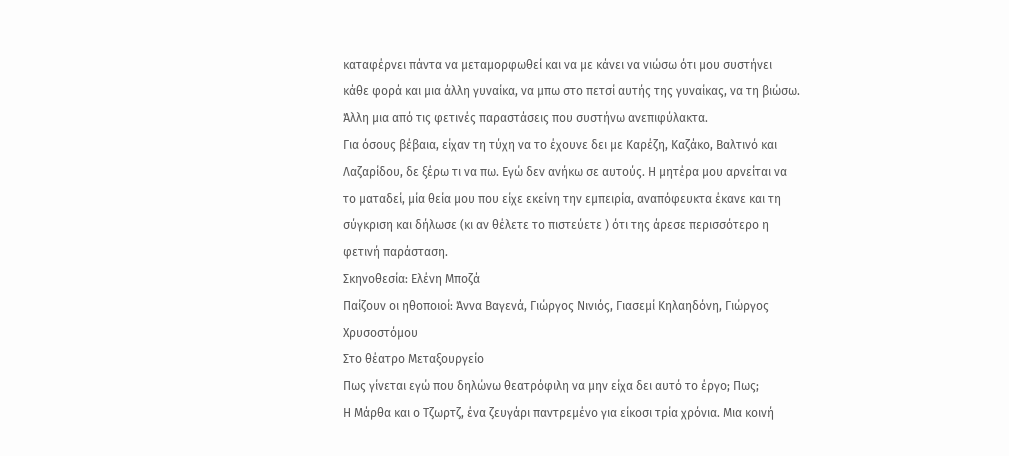καταφέρνει πάντα να μεταμορφωθεί και να με κάνει να νιώσω ότι μου συστήνει κάθε φορά και μια άλλη γυναίκα, να μπω στο πετσί αυτής της γυναίκας, να τη βιώσω.
Άλλη μια από τις φετινές παραστάσεις που συστήνω ανεπιφύλακτα.
Για όσους βέβαια, είχαν τη τύχη να το έχουνε δει με Καρέζη, Καζάκο, Βαλτινό και Λαζαρίδου, δε ξέρω τι να πω. Εγώ δεν ανήκω σε αυτούς. Η μητέρα μου αρνείται να το ματαδεί, μία θεία μου που είχε εκείνη την εμπειρία, αναπόφευκτα έκανε και τη σύγκριση και δήλωσε (κι αν θέλετε το πιστεύετε ) ότι της άρεσε περισσότερο η φετινή παράσταση.
Σκηνοθεσία: Ελένη Μποζά
Παίζουν οι ηθοποιοί: Άννα Βαγενά, Γιώργος Νινιός, Γιασεμί Κηλαηδόνη, Γιώργος Χρυσοστόμου
Στο θέατρο Μεταξουργείο
Πως γίνεται εγώ που δηλώνω θεατρόφιλη να μην είχα δει αυτό το έργο; Πως;
Η Μάρθα και ο Τζωρτζ, ένα ζευγάρι παντρεμένο για είκοσι τρία χρόνια. Μια κοινή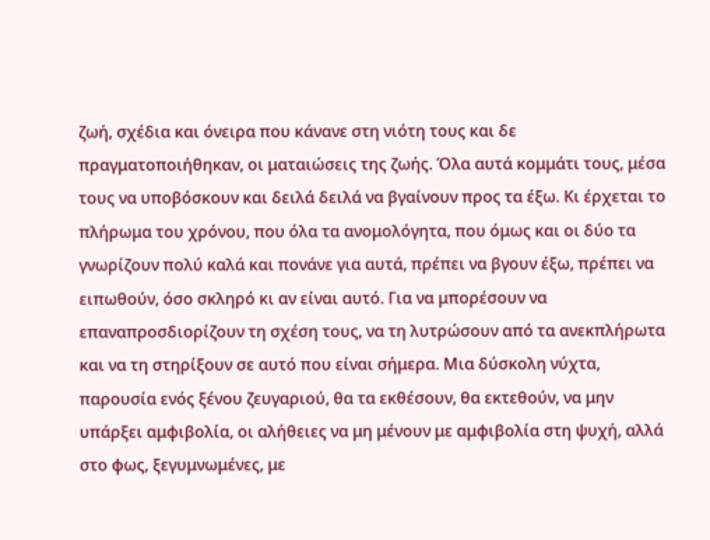ζωή, σχέδια και όνειρα που κάνανε στη νιότη τους και δε πραγματοποιήθηκαν, οι ματαιώσεις της ζωής. Όλα αυτά κομμάτι τους, μέσα τους να υποβόσκουν και δειλά δειλά να βγαίνουν προς τα έξω. Κι έρχεται το πλήρωμα του χρόνου, που όλα τα ανομολόγητα, που όμως και οι δύο τα γνωρίζουν πολύ καλά και πονάνε για αυτά, πρέπει να βγουν έξω, πρέπει να ειπωθούν, όσο σκληρό κι αν είναι αυτό. Για να μπορέσουν να επαναπροσδιορίζουν τη σχέση τους, να τη λυτρώσουν από τα ανεκπλήρωτα και να τη στηρίξουν σε αυτό που είναι σήμερα. Μια δύσκολη νύχτα, παρουσία ενός ξένου ζευγαριού, θα τα εκθέσουν, θα εκτεθούν, να μην υπάρξει αμφιβολία, οι αλήθειες να μη μένουν με αμφιβολία στη ψυχή, αλλά στο φως, ξεγυμνωμένες, με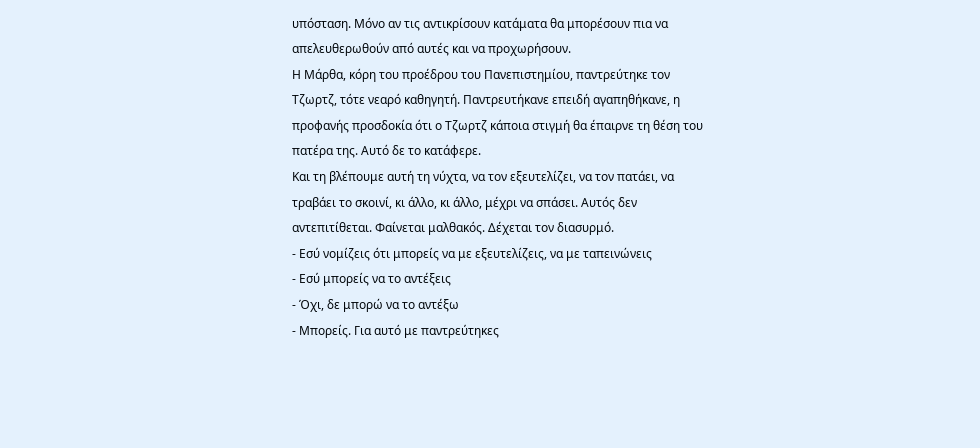υπόσταση. Μόνο αν τις αντικρίσουν κατάματα θα μπορέσουν πια να απελευθερωθούν από αυτές και να προχωρήσουν.
Η Μάρθα, κόρη του προέδρου του Πανεπιστημίου, παντρεύτηκε τον Τζωρτζ, τότε νεαρό καθηγητή. Παντρευτήκανε επειδή αγαπηθήκανε, η προφανής προσδοκία ότι ο Τζωρτζ κάποια στιγμή θα έπαιρνε τη θέση του πατέρα της. Αυτό δε το κατάφερε.
Και τη βλέπουμε αυτή τη νύχτα, να τον εξευτελίζει, να τον πατάει, να τραβάει το σκοινί, κι άλλο, κι άλλο, μέχρι να σπάσει. Αυτός δεν αντεπιτίθεται. Φαίνεται μαλθακός. Δέχεται τον διασυρμό.
- Εσύ νομίζεις ότι μπορείς να με εξευτελίζεις, να με ταπεινώνεις
- Εσύ μπορείς να το αντέξεις
- Όχι, δε μπορώ να το αντέξω
- Μπορείς. Για αυτό με παντρεύτηκες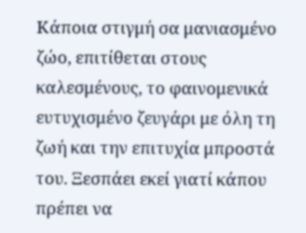Κάποια στιγμή σα μανιασμένο ζώο, επιτίθεται στους καλεσμένους, το φαινομενικά ευτυχισμένο ζευγάρι με όλη τη ζωή και την επιτυχία μπροστά του. Ξεσπάει εκεί γιατί κάπου πρέπει να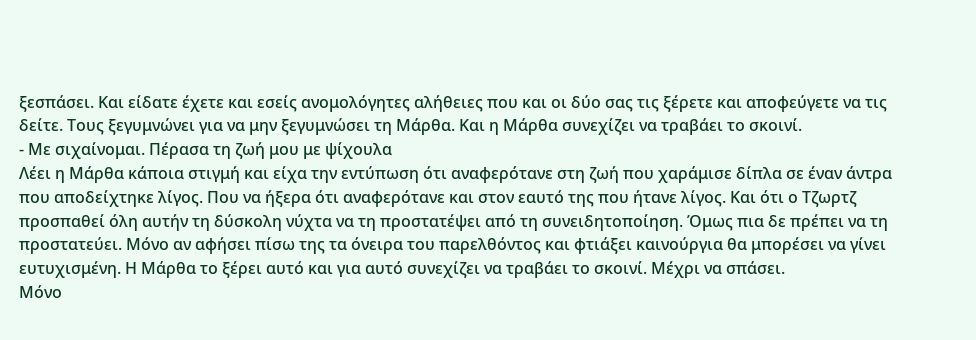ξεσπάσει. Και είδατε έχετε και εσείς ανομολόγητες αλήθειες που και οι δύο σας τις ξέρετε και αποφεύγετε να τις δείτε. Τους ξεγυμνώνει για να μην ξεγυμνώσει τη Μάρθα. Και η Μάρθα συνεχίζει να τραβάει το σκοινί.
- Με σιχαίνομαι. Πέρασα τη ζωή μου με ψίχουλα
Λέει η Μάρθα κάποια στιγμή και είχα την εντύπωση ότι αναφερότανε στη ζωή που χαράμισε δίπλα σε έναν άντρα που αποδείχτηκε λίγος. Που να ήξερα ότι αναφερότανε και στον εαυτό της που ήτανε λίγος. Και ότι ο Τζωρτζ προσπαθεί όλη αυτήν τη δύσκολη νύχτα να τη προστατέψει από τη συνειδητοποίηση. Όμως πια δε πρέπει να τη προστατεύει. Μόνο αν αφήσει πίσω της τα όνειρα του παρελθόντος και φτιάξει καινούργια θα μπορέσει να γίνει ευτυχισμένη. Η Μάρθα το ξέρει αυτό και για αυτό συνεχίζει να τραβάει το σκοινί. Μέχρι να σπάσει.
Μόνο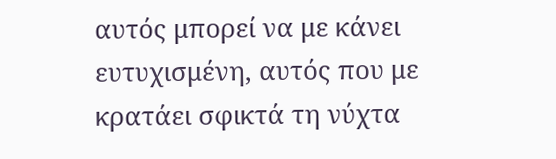αυτός μπορεί να με κάνει ευτυχισμένη, αυτός που με κρατάει σφικτά τη νύχτα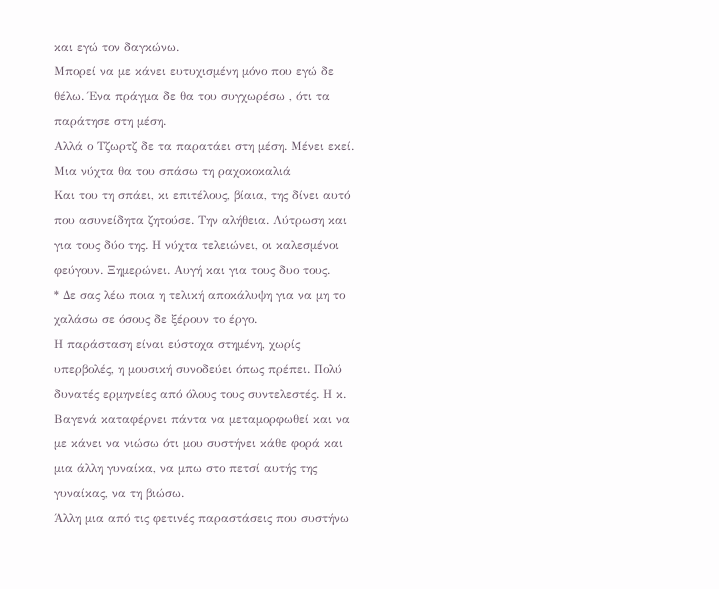και εγώ τον δαγκώνω.
Μπορεί να με κάνει ευτυχισμένη μόνο που εγώ δε θέλω. Ένα πράγμα δε θα του συγχωρέσω , ότι τα παράτησε στη μέση.
Αλλά ο Τζωρτζ δε τα παρατάει στη μέση. Μένει εκεί.
Μια νύχτα θα του σπάσω τη ραχοκοκαλιά
Και του τη σπάει, κι επιτέλους, βίαια, της δίνει αυτό που ασυνείδητα ζητούσε. Την αλήθεια. Λύτρωση και για τους δύο της. Η νύχτα τελειώνει, οι καλεσμένοι φεύγουν. Ξημερώνει. Αυγή και για τους δυο τους.
* Δε σας λέω ποια η τελική αποκάλυψη για να μη το χαλάσω σε όσους δε ξέρουν το έργο.
Η παράσταση είναι εύστοχα στημένη, χωρίς υπερβολές, η μουσική συνοδεύει όπως πρέπει. Πολύ δυνατές ερμηνείες από όλους τους συντελεστές. Η κ. Βαγενά καταφέρνει πάντα να μεταμορφωθεί και να με κάνει να νιώσω ότι μου συστήνει κάθε φορά και μια άλλη γυναίκα, να μπω στο πετσί αυτής της γυναίκας, να τη βιώσω.
Άλλη μια από τις φετινές παραστάσεις που συστήνω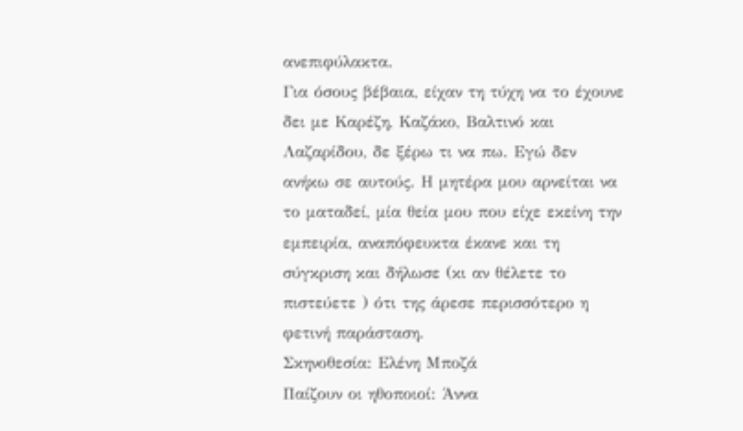ανεπιφύλακτα.
Για όσους βέβαια, είχαν τη τύχη να το έχουνε δει με Καρέζη, Καζάκο, Βαλτινό και Λαζαρίδου, δε ξέρω τι να πω. Εγώ δεν ανήκω σε αυτούς. Η μητέρα μου αρνείται να το ματαδεί, μία θεία μου που είχε εκείνη την εμπειρία, αναπόφευκτα έκανε και τη σύγκριση και δήλωσε (κι αν θέλετε το πιστεύετε ) ότι της άρεσε περισσότερο η φετινή παράσταση.
Σκηνοθεσία: Ελένη Μποζά
Παίζουν οι ηθοποιοί: Άννα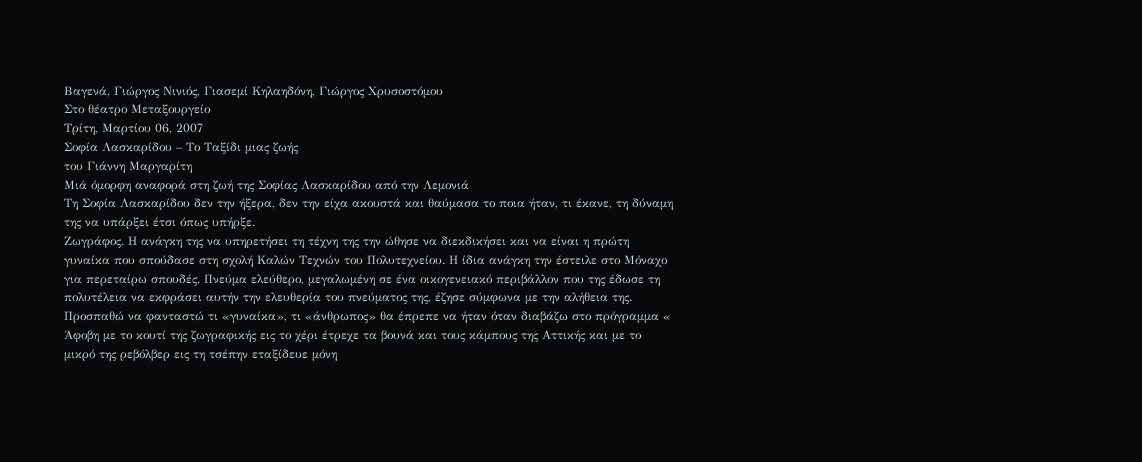Βαγενά, Γιώργος Νινιός, Γιασεμί Κηλαηδόνη, Γιώργος Χρυσοστόμου
Στο θέατρο Μεταξουργείο
Τρίτη, Μαρτίου 06, 2007
Σοφία Λασκαρίδου – Το Ταξίδι μιας ζωής
του Γιάννη Μαργαρίτη
Μιά όμορφη αναφορά στη ζωή της Σοφίας Λασκαρίδου από την Λεμονιά
Τη Σοφία Λασκαρίδου δεν την ήξερα, δεν την είχα ακουστά και θαύμασα το ποια ήταν, τι έκανε, τη δύναμη της να υπάρξει έτσι όπως υπήρξε.
Ζωγράφος. Η ανάγκη της να υπηρετήσει τη τέχνη της την ώθησε να διεκδικήσει και να είναι η πρώτη γυναίκα που σπούδασε στη σχολή Καλών Τεχνών του Πολυτεχνείου. Η ίδια ανάγκη την έστειλε στο Μόναχο για περεταίρω σπουδές. Πνεύμα ελεύθερο, μεγαλωμένη σε ένα οικογενειακό περιβάλλον που της έδωσε τη πολυτέλεια να εκφράσει αυτήν την ελευθερία του πνεύματος της, έζησε σύμφωνα με την αλήθεια της.
Προσπαθώ να φανταστώ τι «γυναίκα», τι «άνθρωπος» θα έπρεπε να ήταν όταν διαβάζω στο πρόγραμμα « Άφοβη με το κουτί της ζωγραφικής εις το χέρι έτρεχε τα βουνά και τους κάμπους της Αττικής και με το μικρό της ρεβόλβερ εις τη τσέπην εταξίδευε μόνη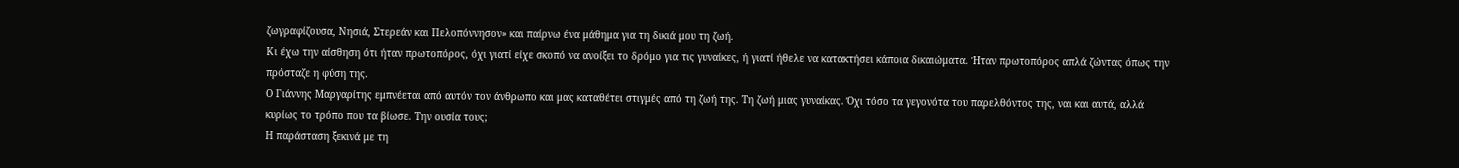ζωγραφίζουσα, Νησιά, Στερεάν και Πελοπόννησον» και παίρνω ένα μάθημα για τη δικιά μου τη ζωή.
Κι έχω την αίσθηση ότι ήταν πρωτοπόρος, όχι γιατί είχε σκοπό να ανοίξει το δρόμο για τις γυναίκες, ή γιατί ήθελε να κατακτήσει κάποια δικαιώματα. Ήταν πρωτοπόρος απλά ζώντας όπως την πρόσταζε η φύση της.
Ο Γιάννης Μαργαρίτης εμπνέεται από αυτόν τον άνθρωπο και μας καταθέτει στιγμές από τη ζωή της. Τη ζωή μιας γυναίκας. Όχι τόσο τα γεγονότα του παρελθόντος της, ναι και αυτά, αλλά κυρίως το τρόπο που τα βίωσε. Την ουσία τους;
Η παράσταση ξεκινά με τη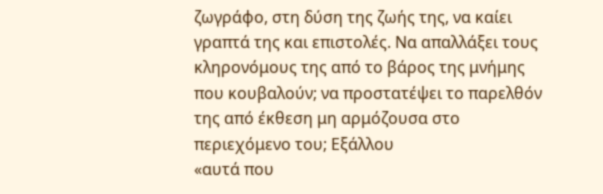ζωγράφο, στη δύση της ζωής της, να καίει γραπτά της και επιστολές. Να απαλλάξει τους κληρονόμους της από το βάρος της μνήμης που κουβαλούν; να προστατέψει το παρελθόν της από έκθεση μη αρμόζουσα στο περιεχόμενο του; Εξάλλου
«αυτά που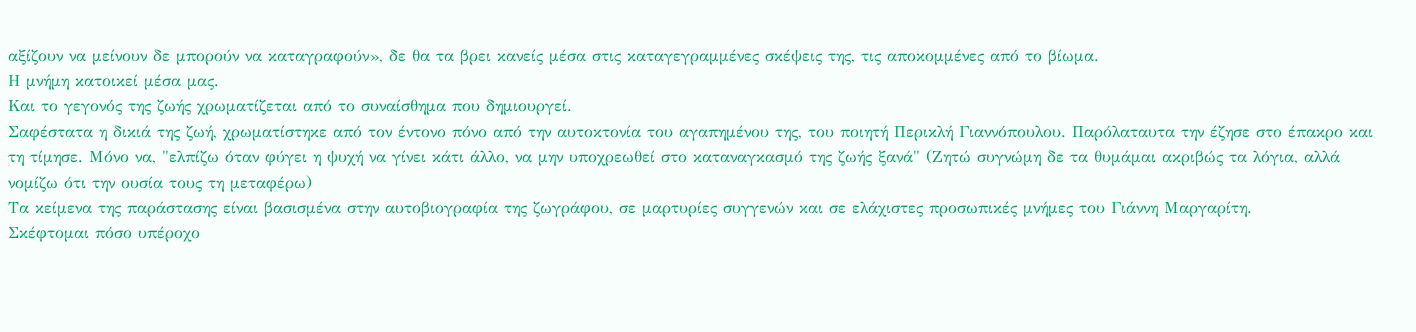αξίζουν να μείνουν δε μπορούν να καταγραφούν», δε θα τα βρει κανείς μέσα στις καταγεγραμμένες σκέψεις της, τις αποκομμένες από το βίωμα.
Η μνήμη κατοικεί μέσα μας.
Και το γεγονός της ζωής χρωματίζεται από το συναίσθημα που δημιουργεί.
Σαφέστατα η δικιά της ζωή, χρωματίστηκε από τον έντονο πόνο από την αυτοκτονία του αγαπημένου της, του ποιητή Περικλή Γιαννόπουλου. Παρόλαταυτα την έζησε στο έπακρο και τη τίμησε. Μόνο να, "ελπίζω όταν φύγει η ψυχή να γίνει κάτι άλλο, να μην υποχρεωθεί στο καταναγκασμό της ζωής ξανά" (Ζητώ συγνώμη δε τα θυμάμαι ακριβώς τα λόγια, αλλά νομίζω ότι την ουσία τους τη μεταφέρω)
Τα κείμενα της παράστασης είναι βασισμένα στην αυτοβιογραφία της ζωγράφου, σε μαρτυρίες συγγενών και σε ελάχιστες προσωπικές μνήμες του Γιάννη Μαργαρίτη.
Σκέφτομαι πόσο υπέροχο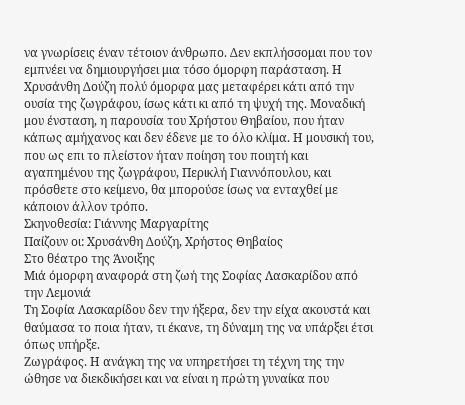να γνωρίσεις έναν τέτοιον άνθρωπο. Δεν εκπλήσσομαι που τον εμπνέει να δημιουργήσει μια τόσο όμορφη παράσταση. Η Χρυσάνθη Δούζη πολύ όμορφα μας μεταφέρει κάτι από την ουσία της ζωγράφου, ίσως κάτι κι από τη ψυχή της. Μοναδική μου ένσταση, η παρουσία του Χρήστου Θηβαίου, που ήταν κάπως αμήχανος και δεν έδενε με το όλο κλίμα. Η μουσική του, που ως επι το πλείστον ήταν ποίηση του ποιητή και αγαπημένου της ζωγράφου, Περικλή Γιαννόπουλου, και πρόσθετε στο κείμενο, θα μπορούσε ίσως να ενταχθεί με κάποιον άλλον τρόπο.
Σκηνοθεσία: Γιάννης Μαργαρίτης
Παίζουν οι: Χρυσάνθη Δούζη, Χρήστος Θηβαίος
Στο θέατρο της Άνοιξης
Μιά όμορφη αναφορά στη ζωή της Σοφίας Λασκαρίδου από την Λεμονιά
Τη Σοφία Λασκαρίδου δεν την ήξερα, δεν την είχα ακουστά και θαύμασα το ποια ήταν, τι έκανε, τη δύναμη της να υπάρξει έτσι όπως υπήρξε.
Ζωγράφος. Η ανάγκη της να υπηρετήσει τη τέχνη της την ώθησε να διεκδικήσει και να είναι η πρώτη γυναίκα που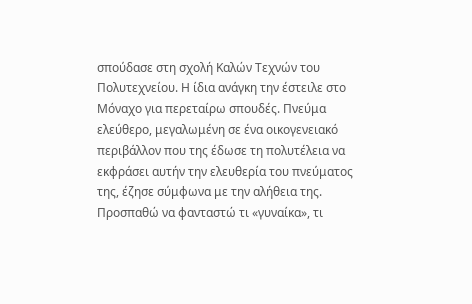σπούδασε στη σχολή Καλών Τεχνών του Πολυτεχνείου. Η ίδια ανάγκη την έστειλε στο Μόναχο για περεταίρω σπουδές. Πνεύμα ελεύθερο, μεγαλωμένη σε ένα οικογενειακό περιβάλλον που της έδωσε τη πολυτέλεια να εκφράσει αυτήν την ελευθερία του πνεύματος της, έζησε σύμφωνα με την αλήθεια της.
Προσπαθώ να φανταστώ τι «γυναίκα», τι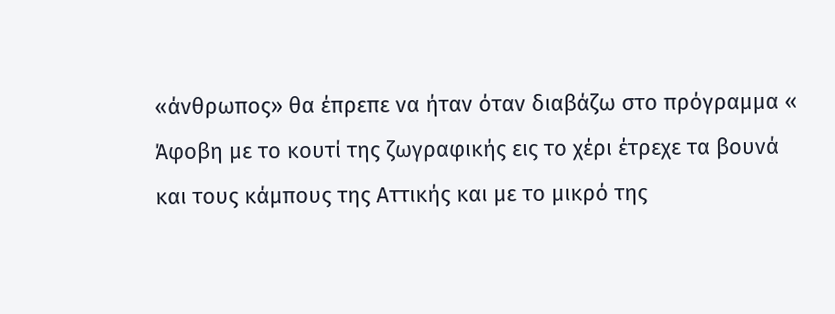«άνθρωπος» θα έπρεπε να ήταν όταν διαβάζω στο πρόγραμμα « Άφοβη με το κουτί της ζωγραφικής εις το χέρι έτρεχε τα βουνά και τους κάμπους της Αττικής και με το μικρό της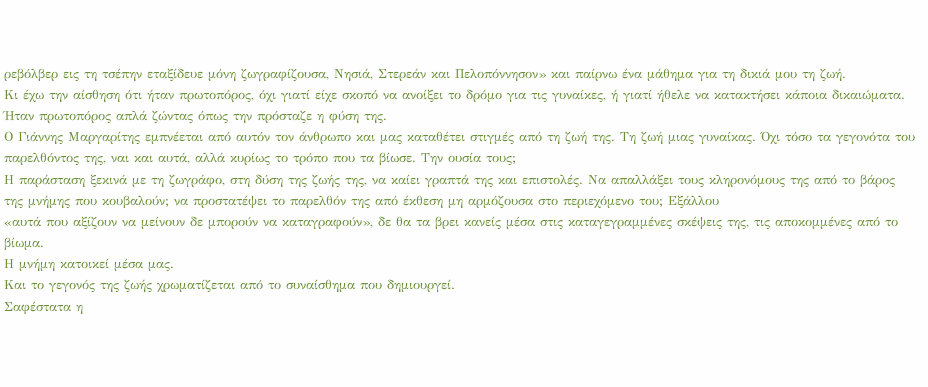ρεβόλβερ εις τη τσέπην εταξίδευε μόνη ζωγραφίζουσα, Νησιά, Στερεάν και Πελοπόννησον» και παίρνω ένα μάθημα για τη δικιά μου τη ζωή.
Κι έχω την αίσθηση ότι ήταν πρωτοπόρος, όχι γιατί είχε σκοπό να ανοίξει το δρόμο για τις γυναίκες, ή γιατί ήθελε να κατακτήσει κάποια δικαιώματα. Ήταν πρωτοπόρος απλά ζώντας όπως την πρόσταζε η φύση της.
Ο Γιάννης Μαργαρίτης εμπνέεται από αυτόν τον άνθρωπο και μας καταθέτει στιγμές από τη ζωή της. Τη ζωή μιας γυναίκας. Όχι τόσο τα γεγονότα του παρελθόντος της, ναι και αυτά, αλλά κυρίως το τρόπο που τα βίωσε. Την ουσία τους;
Η παράσταση ξεκινά με τη ζωγράφο, στη δύση της ζωής της, να καίει γραπτά της και επιστολές. Να απαλλάξει τους κληρονόμους της από το βάρος της μνήμης που κουβαλούν; να προστατέψει το παρελθόν της από έκθεση μη αρμόζουσα στο περιεχόμενο του; Εξάλλου
«αυτά που αξίζουν να μείνουν δε μπορούν να καταγραφούν», δε θα τα βρει κανείς μέσα στις καταγεγραμμένες σκέψεις της, τις αποκομμένες από το βίωμα.
Η μνήμη κατοικεί μέσα μας.
Και το γεγονός της ζωής χρωματίζεται από το συναίσθημα που δημιουργεί.
Σαφέστατα η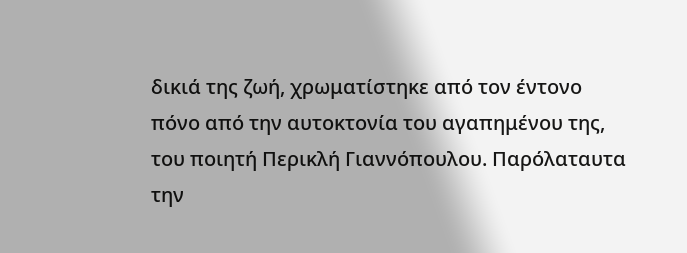δικιά της ζωή, χρωματίστηκε από τον έντονο πόνο από την αυτοκτονία του αγαπημένου της, του ποιητή Περικλή Γιαννόπουλου. Παρόλαταυτα την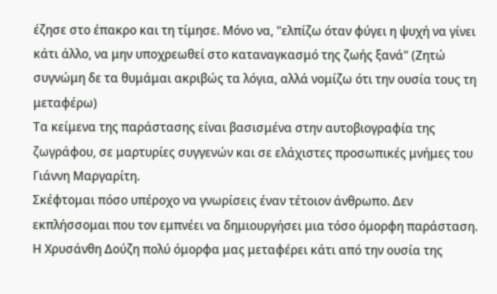έζησε στο έπακρο και τη τίμησε. Μόνο να, "ελπίζω όταν φύγει η ψυχή να γίνει κάτι άλλο, να μην υποχρεωθεί στο καταναγκασμό της ζωής ξανά" (Ζητώ συγνώμη δε τα θυμάμαι ακριβώς τα λόγια, αλλά νομίζω ότι την ουσία τους τη μεταφέρω)
Τα κείμενα της παράστασης είναι βασισμένα στην αυτοβιογραφία της ζωγράφου, σε μαρτυρίες συγγενών και σε ελάχιστες προσωπικές μνήμες του Γιάννη Μαργαρίτη.
Σκέφτομαι πόσο υπέροχο να γνωρίσεις έναν τέτοιον άνθρωπο. Δεν εκπλήσσομαι που τον εμπνέει να δημιουργήσει μια τόσο όμορφη παράσταση. Η Χρυσάνθη Δούζη πολύ όμορφα μας μεταφέρει κάτι από την ουσία της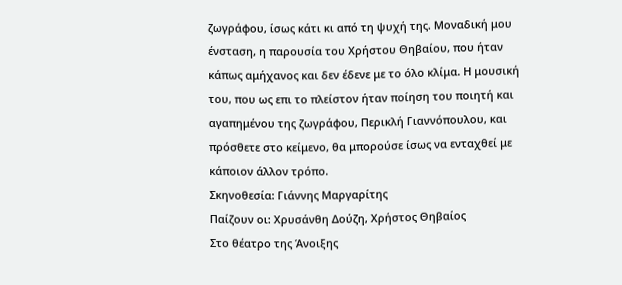ζωγράφου, ίσως κάτι κι από τη ψυχή της. Μοναδική μου ένσταση, η παρουσία του Χρήστου Θηβαίου, που ήταν κάπως αμήχανος και δεν έδενε με το όλο κλίμα. Η μουσική του, που ως επι το πλείστον ήταν ποίηση του ποιητή και αγαπημένου της ζωγράφου, Περικλή Γιαννόπουλου, και πρόσθετε στο κείμενο, θα μπορούσε ίσως να ενταχθεί με κάποιον άλλον τρόπο.
Σκηνοθεσία: Γιάννης Μαργαρίτης
Παίζουν οι: Χρυσάνθη Δούζη, Χρήστος Θηβαίος
Στο θέατρο της Άνοιξης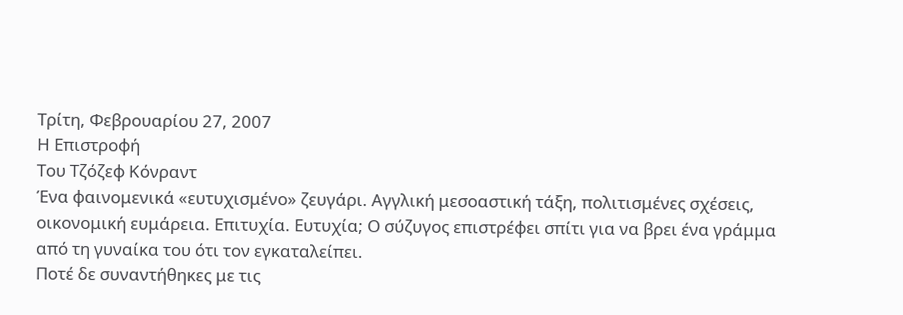Τρίτη, Φεβρουαρίου 27, 2007
Η Επιστροφή
Του Τζόζεφ Κόνραντ
Ένα φαινομενικά «ευτυχισμένο» ζευγάρι. Αγγλική μεσοαστική τάξη, πολιτισμένες σχέσεις, οικονομική ευμάρεια. Επιτυχία. Ευτυχία; Ο σύζυγος επιστρέφει σπίτι για να βρει ένα γράμμα από τη γυναίκα του ότι τον εγκαταλείπει.
Ποτέ δε συναντήθηκες με τις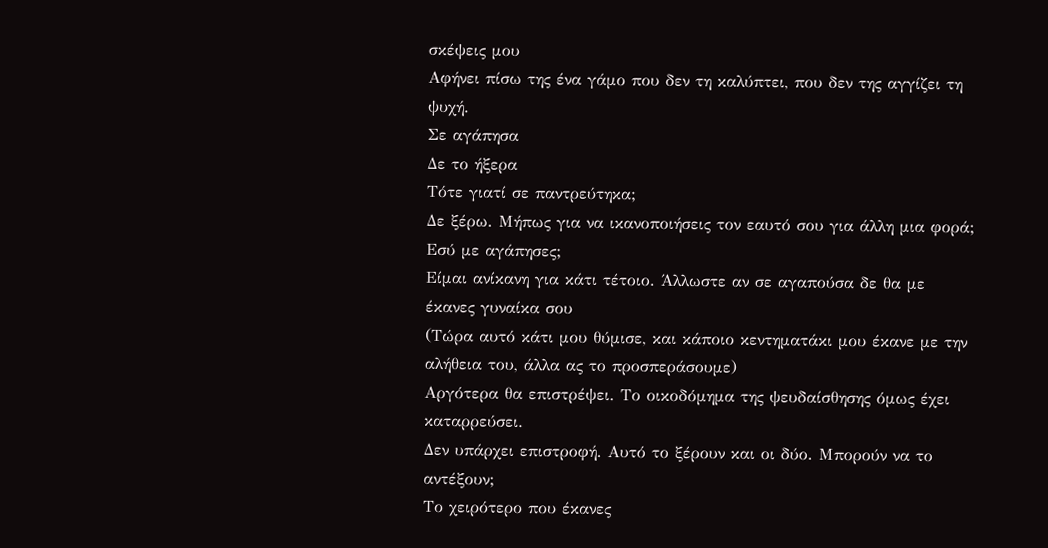σκέψεις μου
Αφήνει πίσω της ένα γάμο που δεν τη καλύπτει, που δεν της αγγίζει τη ψυχή.
Σε αγάπησα
Δε το ήξερα
Τότε γιατί σε παντρεύτηκα;
Δε ξέρω. Μήπως για να ικανοποιήσεις τον εαυτό σου για άλλη μια φορά;
Εσύ με αγάπησες;
Είμαι ανίκανη για κάτι τέτοιο. Άλλωστε αν σε αγαπούσα δε θα με έκανες γυναίκα σου
(Τώρα αυτό κάτι μου θύμισε, και κάποιο κεντηματάκι μου έκανε με την αλήθεια του, άλλα ας το προσπεράσουμε)
Αργότερα θα επιστρέψει. Το οικοδόμημα της ψευδαίσθησης όμως έχει καταρρεύσει.
Δεν υπάρχει επιστροφή. Αυτό το ξέρουν και οι δύο. Μπορούν να το αντέξουν;
Το χειρότερο που έκανες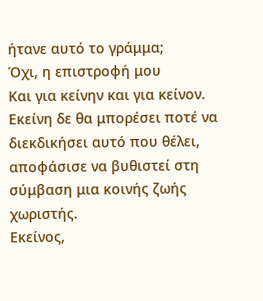ήτανε αυτό το γράμμα;
Όχι, η επιστροφή μου
Και για κείνην και για κείνον.
Εκείνη δε θα μπορέσει ποτέ να διεκδικήσει αυτό που θέλει, αποφάσισε να βυθιστεί στη σύμβαση μια κοινής ζωής χωριστής.
Εκείνος,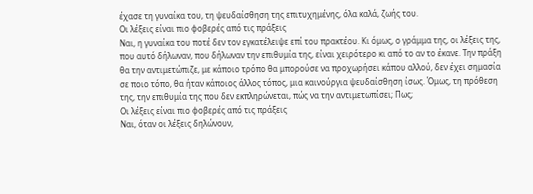έχασε τη γυναίκα του, τη ψευδαίσθηση της επιτυχημένης, όλα καλά, ζωής του.
Οι λέξεις είναι πιο φοβερές από τις πράξεις
Ναι, η γυναίκα του ποτέ δεν τον εγκατέλειψε επί του πρακτέου. Κι όμως, ο γράμμα της, οι λέξεις της, που αυτό δήλωναν, που δήλωναν την επιθυμία της, είναι χειρότερο κι από το αν το έκανε. Την πράξη θα την αντιμετώπιζε, με κάποιο τρόπο θα μπορούσε να προχωρήσει κάπου αλλού, δεν έχει σημασία σε ποιο τόπο, θα ήταν κάποιος άλλος τόπος, μια καινούργια ψευδαίσθηση ίσως. Όμως, τη πρόθεση της, την επιθυμία της που δεν εκπληρώνεται, πώς να την αντιμετωπίσει; Πως;
Οι λέξεις είναι πιο φοβερές από τις πράξεις
Ναι, όταν οι λέξεις δηλώνουν,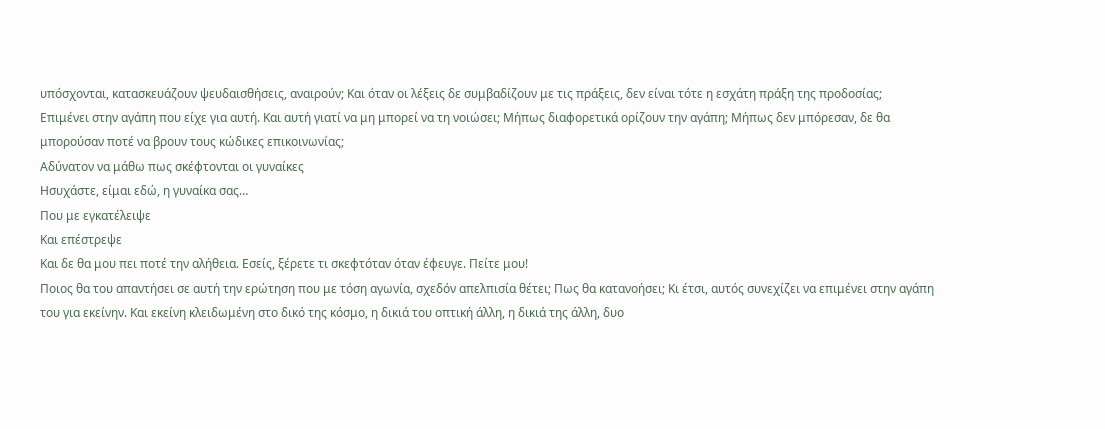υπόσχονται, κατασκευάζουν ψευδαισθήσεις, αναιρούν; Και όταν οι λέξεις δε συμβαδίζουν με τις πράξεις, δεν είναι τότε η εσχάτη πράξη της προδοσίας;
Επιμένει στην αγάπη που είχε για αυτή. Και αυτή γιατί να μη μπορεί να τη νοιώσει; Μήπως διαφορετικά ορίζουν την αγάπη; Μήπως δεν μπόρεσαν, δε θα μπορούσαν ποτέ να βρουν τους κώδικες επικοινωνίας;
Αδύνατον να μάθω πως σκέφτονται οι γυναίκες
Ησυχάστε, είμαι εδώ, η γυναίκα σας…
Που με εγκατέλειψε
Και επέστρεψε
Και δε θα μου πει ποτέ την αλήθεια. Εσείς, ξέρετε τι σκεφτόταν όταν έφευγε. Πείτε μου!
Ποιος θα του απαντήσει σε αυτή την ερώτηση που με τόση αγωνία, σχεδόν απελπισία θέτει; Πως θα κατανοήσει; Κι έτσι, αυτός συνεχίζει να επιμένει στην αγάπη του για εκείνην. Και εκείνη κλειδωμένη στο δικό της κόσμο, η δικιά του οπτική άλλη, η δικιά της άλλη, δυο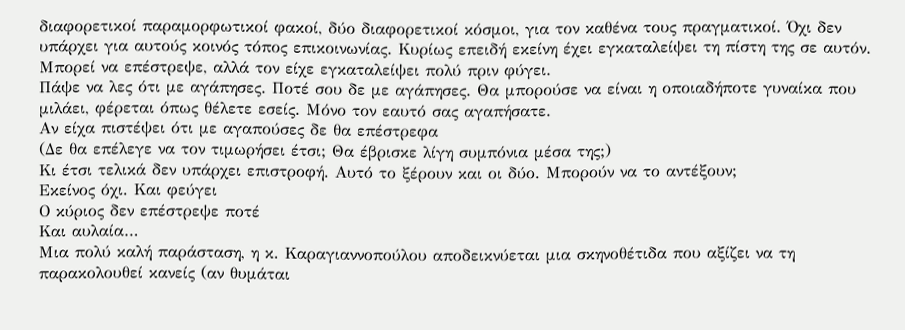διαφορετικοί παραμορφωτικοί φακοί, δύο διαφορετικοί κόσμοι, για τον καθένα τους πραγματικοί. Όχι δεν υπάρχει για αυτούς κοινός τόπος επικοινωνίας. Κυρίως επειδή εκείνη έχει εγκαταλείψει τη πίστη της σε αυτόν. Μπορεί να επέστρεψε, αλλά τον είχε εγκαταλείψει πολύ πριν φύγει.
Πάψε να λες ότι με αγάπησες. Ποτέ σου δε με αγάπησες. Θα μπορούσε να είναι η οποιαδήποτε γυναίκα που μιλάει, φέρεται όπως θέλετε εσείς. Μόνο τον εαυτό σας αγαπήσατε.
Αν είχα πιστέψει ότι με αγαπούσες δε θα επέστρεφα
(Δε θα επέλεγε να τον τιμωρήσει έτσι; Θα έβρισκε λίγη συμπόνια μέσα της;)
Κι έτσι τελικά δεν υπάρχει επιστροφή. Αυτό το ξέρουν και οι δύο. Μπορούν να το αντέξουν;
Εκείνος όχι. Και φεύγει
Ο κύριος δεν επέστρεψε ποτέ
Και αυλαία…
Μια πολύ καλή παράσταση, η κ. Καραγιαννοπούλου αποδεικνύεται μια σκηνοθέτιδα που αξίζει να τη παρακολουθεί κανείς (αν θυμάται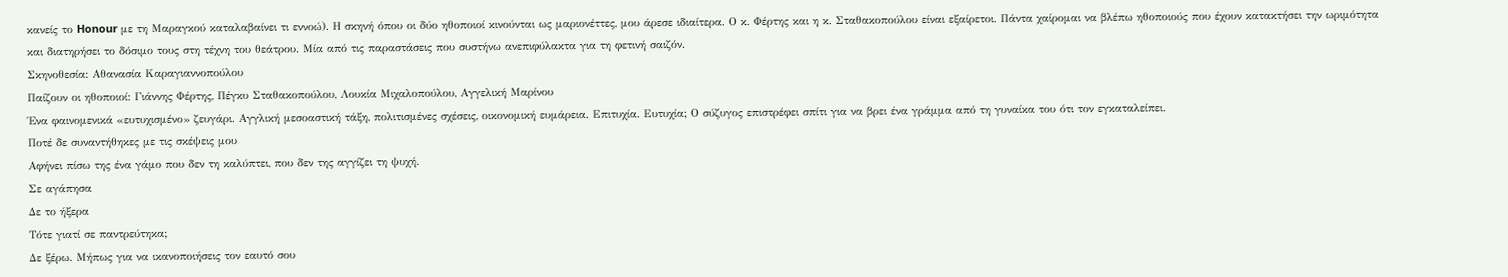κανείς το Honour με τη Μαραγκού καταλαβαίνει τι εννοώ). Η σκηνή όπου οι δύο ηθοποιοί κινούνται ως μαριονέττες, μου άρεσε ιδιαίτερα. Ο κ. Φέρτης και η κ. Σταθακοπούλου είναι εξαίρετοι. Πάντα χαίρομαι να βλέπω ηθοποιούς που έχουν κατακτήσει την ωριμότητα και διατηρήσει το δόσιμο τους στη τέχνη του θεάτρου. Μία από τις παραστάσεις που συστήνω ανεπιφύλακτα για τη φετινή σαιζόν.
Σκηνοθεσία: Αθανασία Καραγιαννοπούλου
Παίζουν οι ηθοποιοί: Γιάννης Φέρτης, Πέγκυ Σταθακοπούλου, Λουκία Μιχαλοπούλου, Αγγελική Μαρίνου
Ένα φαινομενικά «ευτυχισμένο» ζευγάρι. Αγγλική μεσοαστική τάξη, πολιτισμένες σχέσεις, οικονομική ευμάρεια. Επιτυχία. Ευτυχία; Ο σύζυγος επιστρέφει σπίτι για να βρει ένα γράμμα από τη γυναίκα του ότι τον εγκαταλείπει.
Ποτέ δε συναντήθηκες με τις σκέψεις μου
Αφήνει πίσω της ένα γάμο που δεν τη καλύπτει, που δεν της αγγίζει τη ψυχή.
Σε αγάπησα
Δε το ήξερα
Τότε γιατί σε παντρεύτηκα;
Δε ξέρω. Μήπως για να ικανοποιήσεις τον εαυτό σου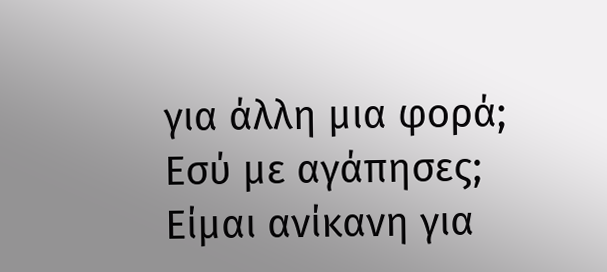για άλλη μια φορά;
Εσύ με αγάπησες;
Είμαι ανίκανη για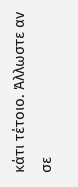κάτι τέτοιο. Άλλωστε αν σε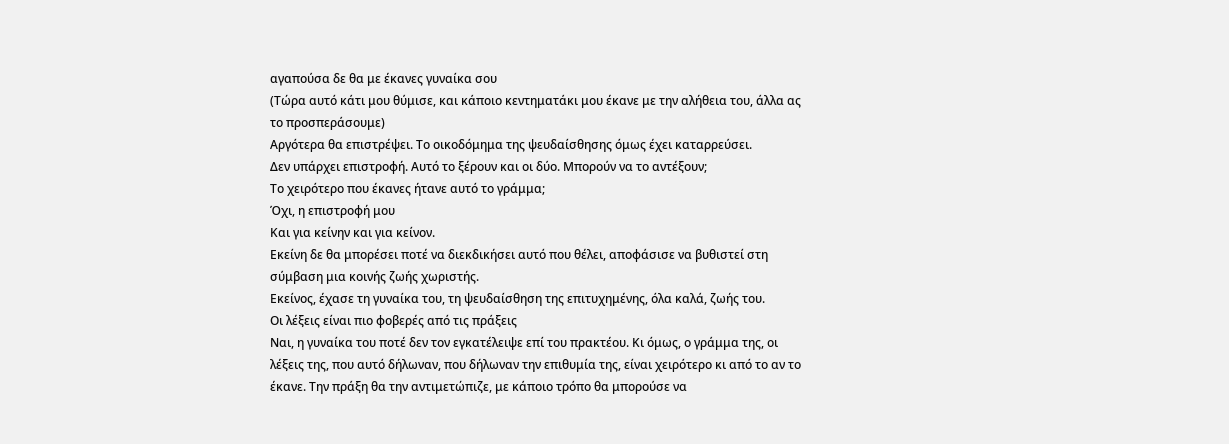αγαπούσα δε θα με έκανες γυναίκα σου
(Τώρα αυτό κάτι μου θύμισε, και κάποιο κεντηματάκι μου έκανε με την αλήθεια του, άλλα ας το προσπεράσουμε)
Αργότερα θα επιστρέψει. Το οικοδόμημα της ψευδαίσθησης όμως έχει καταρρεύσει.
Δεν υπάρχει επιστροφή. Αυτό το ξέρουν και οι δύο. Μπορούν να το αντέξουν;
Το χειρότερο που έκανες ήτανε αυτό το γράμμα;
Όχι, η επιστροφή μου
Και για κείνην και για κείνον.
Εκείνη δε θα μπορέσει ποτέ να διεκδικήσει αυτό που θέλει, αποφάσισε να βυθιστεί στη σύμβαση μια κοινής ζωής χωριστής.
Εκείνος, έχασε τη γυναίκα του, τη ψευδαίσθηση της επιτυχημένης, όλα καλά, ζωής του.
Οι λέξεις είναι πιο φοβερές από τις πράξεις
Ναι, η γυναίκα του ποτέ δεν τον εγκατέλειψε επί του πρακτέου. Κι όμως, ο γράμμα της, οι λέξεις της, που αυτό δήλωναν, που δήλωναν την επιθυμία της, είναι χειρότερο κι από το αν το έκανε. Την πράξη θα την αντιμετώπιζε, με κάποιο τρόπο θα μπορούσε να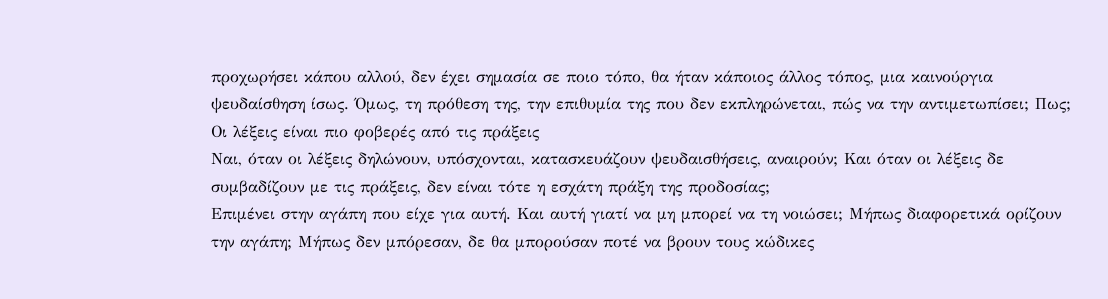προχωρήσει κάπου αλλού, δεν έχει σημασία σε ποιο τόπο, θα ήταν κάποιος άλλος τόπος, μια καινούργια ψευδαίσθηση ίσως. Όμως, τη πρόθεση της, την επιθυμία της που δεν εκπληρώνεται, πώς να την αντιμετωπίσει; Πως;
Οι λέξεις είναι πιο φοβερές από τις πράξεις
Ναι, όταν οι λέξεις δηλώνουν, υπόσχονται, κατασκευάζουν ψευδαισθήσεις, αναιρούν; Και όταν οι λέξεις δε συμβαδίζουν με τις πράξεις, δεν είναι τότε η εσχάτη πράξη της προδοσίας;
Επιμένει στην αγάπη που είχε για αυτή. Και αυτή γιατί να μη μπορεί να τη νοιώσει; Μήπως διαφορετικά ορίζουν την αγάπη; Μήπως δεν μπόρεσαν, δε θα μπορούσαν ποτέ να βρουν τους κώδικες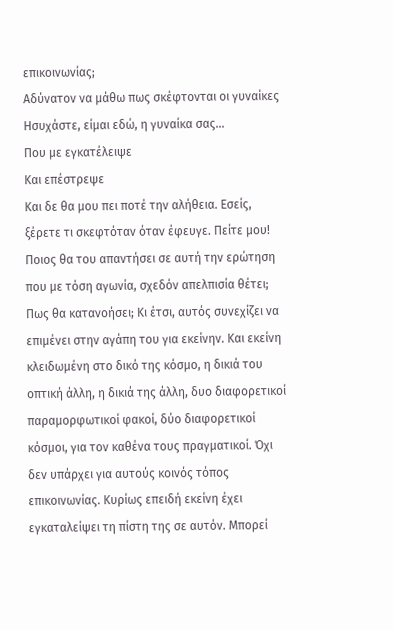επικοινωνίας;
Αδύνατον να μάθω πως σκέφτονται οι γυναίκες
Ησυχάστε, είμαι εδώ, η γυναίκα σας…
Που με εγκατέλειψε
Και επέστρεψε
Και δε θα μου πει ποτέ την αλήθεια. Εσείς, ξέρετε τι σκεφτόταν όταν έφευγε. Πείτε μου!
Ποιος θα του απαντήσει σε αυτή την ερώτηση που με τόση αγωνία, σχεδόν απελπισία θέτει; Πως θα κατανοήσει; Κι έτσι, αυτός συνεχίζει να επιμένει στην αγάπη του για εκείνην. Και εκείνη κλειδωμένη στο δικό της κόσμο, η δικιά του οπτική άλλη, η δικιά της άλλη, δυο διαφορετικοί παραμορφωτικοί φακοί, δύο διαφορετικοί κόσμοι, για τον καθένα τους πραγματικοί. Όχι δεν υπάρχει για αυτούς κοινός τόπος επικοινωνίας. Κυρίως επειδή εκείνη έχει εγκαταλείψει τη πίστη της σε αυτόν. Μπορεί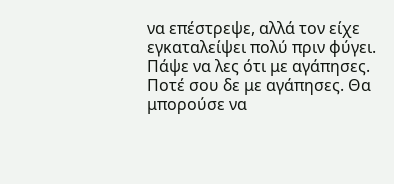να επέστρεψε, αλλά τον είχε εγκαταλείψει πολύ πριν φύγει.
Πάψε να λες ότι με αγάπησες. Ποτέ σου δε με αγάπησες. Θα μπορούσε να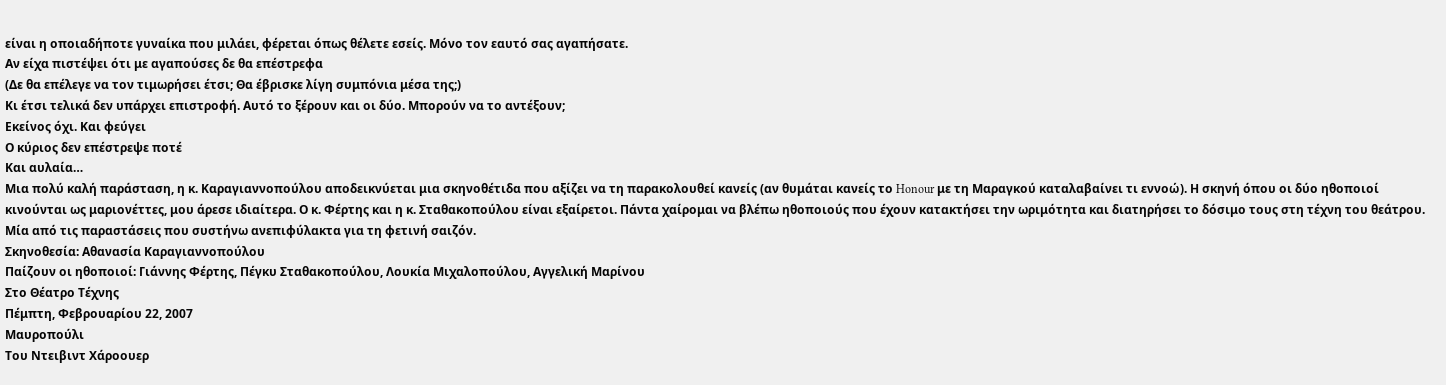είναι η οποιαδήποτε γυναίκα που μιλάει, φέρεται όπως θέλετε εσείς. Μόνο τον εαυτό σας αγαπήσατε.
Αν είχα πιστέψει ότι με αγαπούσες δε θα επέστρεφα
(Δε θα επέλεγε να τον τιμωρήσει έτσι; Θα έβρισκε λίγη συμπόνια μέσα της;)
Κι έτσι τελικά δεν υπάρχει επιστροφή. Αυτό το ξέρουν και οι δύο. Μπορούν να το αντέξουν;
Εκείνος όχι. Και φεύγει
Ο κύριος δεν επέστρεψε ποτέ
Και αυλαία…
Μια πολύ καλή παράσταση, η κ. Καραγιαννοπούλου αποδεικνύεται μια σκηνοθέτιδα που αξίζει να τη παρακολουθεί κανείς (αν θυμάται κανείς το Honour με τη Μαραγκού καταλαβαίνει τι εννοώ). Η σκηνή όπου οι δύο ηθοποιοί κινούνται ως μαριονέττες, μου άρεσε ιδιαίτερα. Ο κ. Φέρτης και η κ. Σταθακοπούλου είναι εξαίρετοι. Πάντα χαίρομαι να βλέπω ηθοποιούς που έχουν κατακτήσει την ωριμότητα και διατηρήσει το δόσιμο τους στη τέχνη του θεάτρου. Μία από τις παραστάσεις που συστήνω ανεπιφύλακτα για τη φετινή σαιζόν.
Σκηνοθεσία: Αθανασία Καραγιαννοπούλου
Παίζουν οι ηθοποιοί: Γιάννης Φέρτης, Πέγκυ Σταθακοπούλου, Λουκία Μιχαλοπούλου, Αγγελική Μαρίνου
Στο Θέατρο Τέχνης
Πέμπτη, Φεβρουαρίου 22, 2007
Μαυροπούλι
Του Ντειβιντ Χάροουερ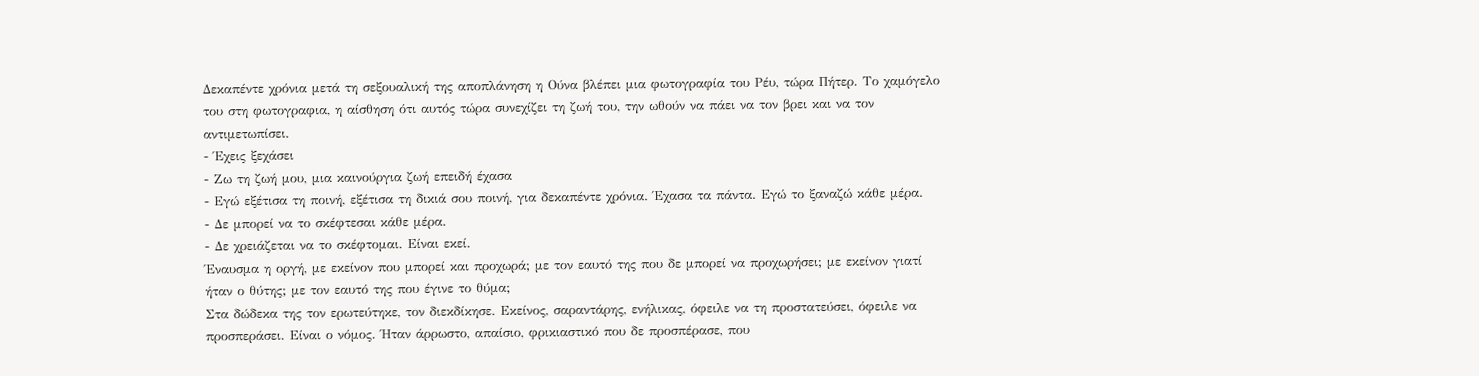Δεκαπέντε χρόνια μετά τη σεξουαλική της αποπλάνηση η Ούνα βλέπει μια φωτογραφία του Ρέυ, τώρα Πήτερ. Το χαμόγελο του στη φωτογραφια, η αίσθηση ότι αυτός τώρα συνεχίζει τη ζωή του, την ωθούν να πάει να τον βρει και να τον αντιμετωπίσει.
- Έχεις ξεχάσει
- Ζω τη ζωή μου, μια καινούργια ζωή επειδή έχασα
- Εγώ εξέτισα τη ποινή, εξέτισα τη δικιά σου ποινή, για δεκαπέντε χρόνια. Έχασα τα πάντα. Εγώ το ξαναζώ κάθε μέρα.
- Δε μπορεί να το σκέφτεσαι κάθε μέρα.
- Δε χρειάζεται να το σκέφτομαι. Είναι εκεί.
Έναυσμα η οργή, με εκείνον που μπορεί και προχωρά; με τον εαυτό της που δε μπορεί να προχωρήσει; με εκείνον γιατί ήταν ο θύτης; με τον εαυτό της που έγινε το θύμα;
Στα δώδεκα της τον ερωτεύτηκε, τον διεκδίκησε. Εκείνος, σαραντάρης, ενήλικας, όφειλε να τη προστατεύσει, όφειλε να προσπεράσει. Είναι ο νόμος. Ήταν άρρωστο, απαίσιο, φρικιαστικό που δε προσπέρασε, που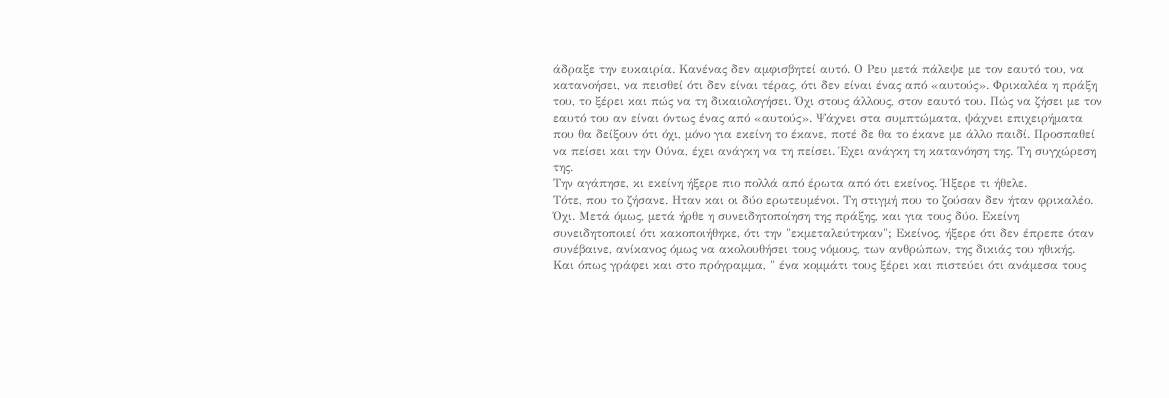άδραξε την ευκαιρία. Κανένας δεν αμφισβητεί αυτό. Ο Ρευ μετά πάλεψε με τον εαυτό του, να κατανοήσει, να πεισθεί ότι δεν είναι τέρας, ότι δεν είναι ένας από «αυτούς». Φρικαλέα η πράξη του, το ξέρει και πώς να τη δικαιολογήσει. Όχι στους άλλους, στον εαυτό του. Πώς να ζήσει με τον εαυτό του αν είναι όντως ένας από «αυτούς». Ψάχνει στα συμπτώματα, ψάχνει επιχειρήματα που θα δείξουν ότι όχι, μόνο για εκείνη το έκανε, ποτέ δε θα το έκανε με άλλο παιδί. Προσπαθεί να πείσει και την Ούνα, έχει ανάγκη να τη πείσει. Έχει ανάγκη τη κατανόηση της. Τη συγχώρεση της.
Την αγάπησε, κι εκείνη ήξερε πιο πολλά από έρωτα από ότι εκείνος. Ήξερε τι ήθελε.
Τότε, που το ζήσανε. Ηταν και οι δύο ερωτευμένοι. Τη στιγμή που το ζούσαν δεν ήταν φρικαλέο. Όχι. Μετά όμως, μετά ήρθε η συνειδητοποίηση της πράξης, και για τους δύο. Εκείνη συνειδητοποιεί ότι κακοποιήθηκε, ότι την "εκμεταλεύτηκαν"; Εκείνος, ήξερε ότι δεν έπρεπε όταν συνέβαινε, ανίκανος όμως να ακολουθήσει τους νόμους, των ανθρώπων, της δικιάς του ηθικής.
Και όπως γράφει και στο πρόγραμμα, " ένα κομμάτι τους ξέρει και πιστεύει ότι ανάμεσα τους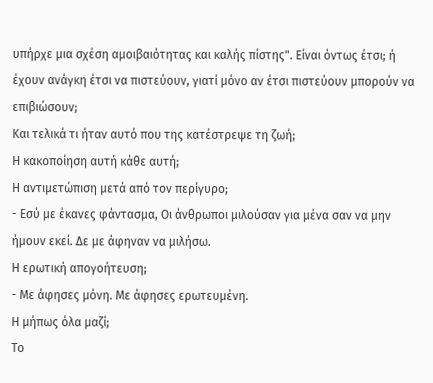υπήρχε μια σχέση αμοιβαιότητας και καλής πίστης". Είναι όντως έτσι; ή έχουν ανάγκη έτσι να πιστεύουν, γιατί μόνο αν έτσι πιστεύουν μπορούν να επιβιώσουν;
Και τελικά τι ήταν αυτό που της κατέστρεψε τη ζωή;
Η κακοποίηση αυτή κάθε αυτή;
Η αντιμετώπιση μετά από τον περίγυρο;
- Εσύ με έκανες φάντασμα, Οι άνθρωποι μιλούσαν για μένα σαν να μην ήμουν εκεί. Δε με άφηναν να μιλήσω.
Η ερωτική απογοήτευση;
- Με άφησες μόνη. Με άφησες ερωτευμένη.
Η μήπως όλα μαζί;
Το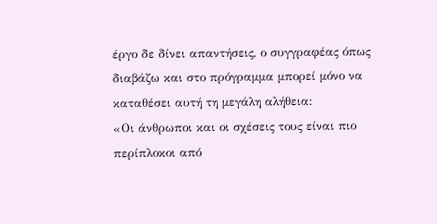έργο δε δίνει απαντήσεις, ο συγγραφέας όπως διαβάζω και στο πρόγραμμα μπορεί μόνο να καταθέσει αυτή τη μεγάλη αλήθεια:
«Οι άνθρωποι και οι σχέσεις τους είναι πιο περίπλοκοι από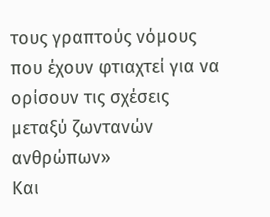τους γραπτούς νόμους που έχουν φτιαχτεί για να ορίσουν τις σχέσεις μεταξύ ζωντανών ανθρώπων»
Και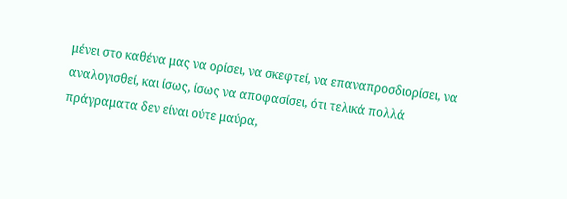μένει στο καθένα μας να ορίσει, να σκεφτεί, να επαναπροσδιορίσει, να αναλογισθεί, και ίσως, ίσως να αποφασίσει, ότι τελικά πολλά πράγραματα δεν είναι ούτε μαύρα,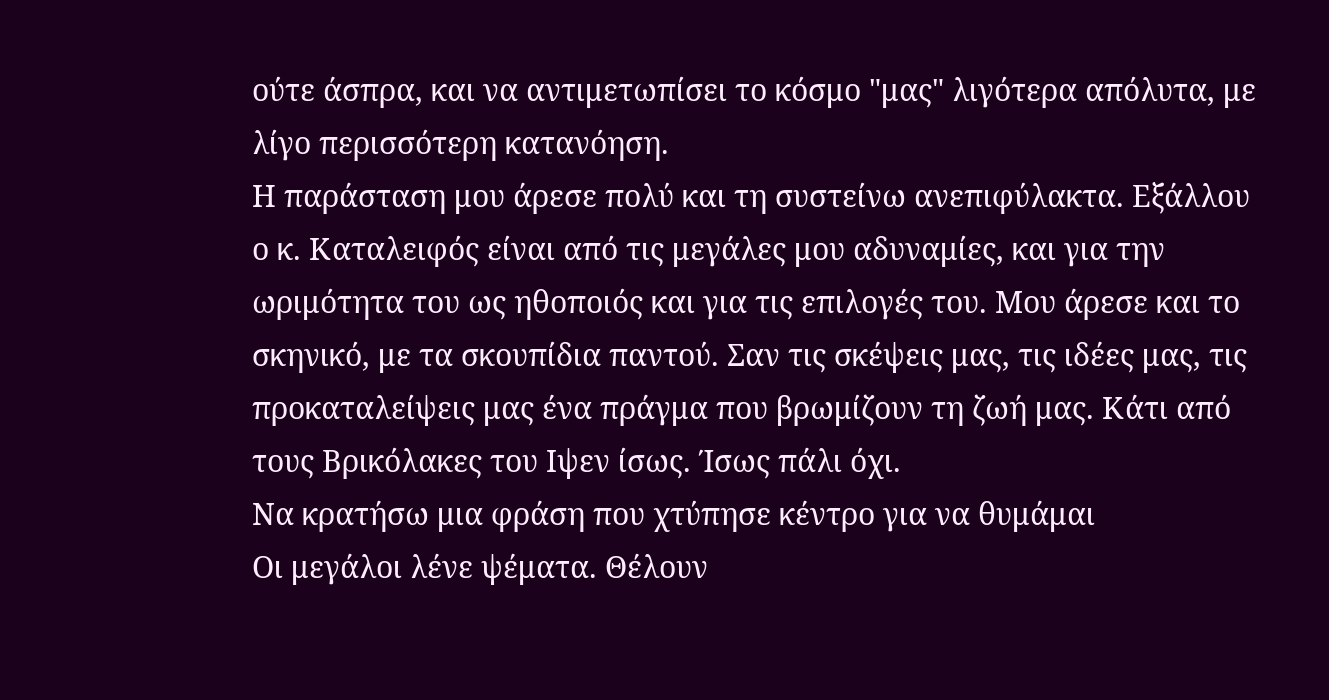ούτε άσπρα, και να αντιμετωπίσει το κόσμο "μας" λιγότερα απόλυτα, με λίγο περισσότερη κατανόηση.
Η παράσταση μου άρεσε πολύ και τη συστείνω ανεπιφύλακτα. Εξάλλου ο κ. Καταλειφός είναι από τις μεγάλες μου αδυναμίες, και για την ωριμότητα του ως ηθοποιός και για τις επιλογές του. Μου άρεσε και το σκηνικό, με τα σκουπίδια παντού. Σαν τις σκέψεις μας, τις ιδέες μας, τις προκαταλείψεις μας ένα πράγμα που βρωμίζουν τη ζωή μας. Κάτι από τους Βρικόλακες του Ιψεν ίσως. Ίσως πάλι όχι.
Να κρατήσω μια φράση που χτύπησε κέντρο για να θυμάμαι
Οι μεγάλοι λένε ψέματα. Θέλουν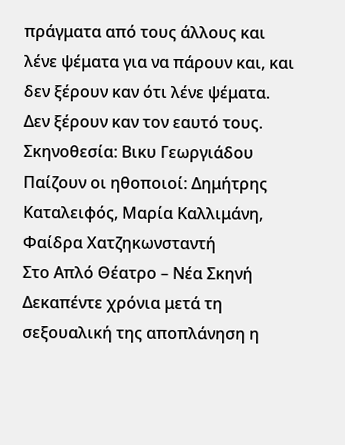πράγματα από τους άλλους και λένε ψέματα για να πάρουν και, και δεν ξέρουν καν ότι λένε ψέματα. Δεν ξέρουν καν τον εαυτό τους.
Σκηνοθεσία: Βικυ Γεωργιάδου
Παίζουν οι ηθοποιοί: Δημήτρης Καταλειφός, Μαρία Καλλιμάνη, Φαίδρα Χατζηκωνσταντή
Στο Απλό Θέατρο – Νέα Σκηνή
Δεκαπέντε χρόνια μετά τη σεξουαλική της αποπλάνηση η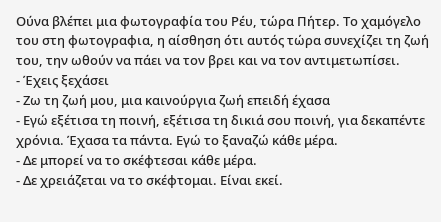Ούνα βλέπει μια φωτογραφία του Ρέυ, τώρα Πήτερ. Το χαμόγελο του στη φωτογραφια, η αίσθηση ότι αυτός τώρα συνεχίζει τη ζωή του, την ωθούν να πάει να τον βρει και να τον αντιμετωπίσει.
- Έχεις ξεχάσει
- Ζω τη ζωή μου, μια καινούργια ζωή επειδή έχασα
- Εγώ εξέτισα τη ποινή, εξέτισα τη δικιά σου ποινή, για δεκαπέντε χρόνια. Έχασα τα πάντα. Εγώ το ξαναζώ κάθε μέρα.
- Δε μπορεί να το σκέφτεσαι κάθε μέρα.
- Δε χρειάζεται να το σκέφτομαι. Είναι εκεί.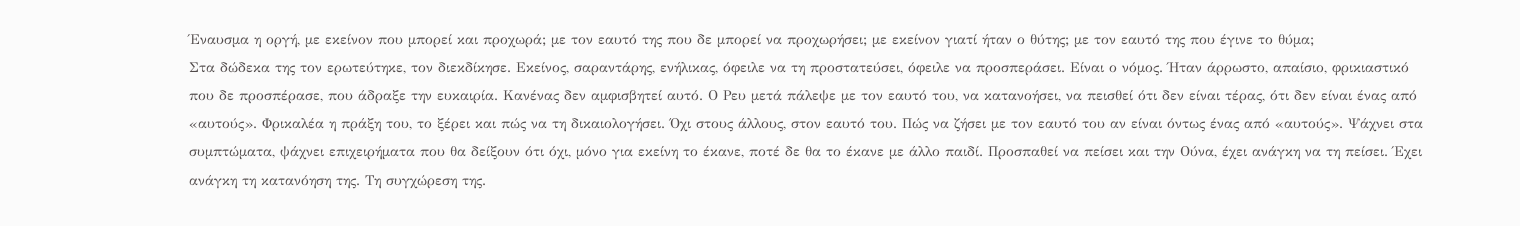Έναυσμα η οργή, με εκείνον που μπορεί και προχωρά; με τον εαυτό της που δε μπορεί να προχωρήσει; με εκείνον γιατί ήταν ο θύτης; με τον εαυτό της που έγινε το θύμα;
Στα δώδεκα της τον ερωτεύτηκε, τον διεκδίκησε. Εκείνος, σαραντάρης, ενήλικας, όφειλε να τη προστατεύσει, όφειλε να προσπεράσει. Είναι ο νόμος. Ήταν άρρωστο, απαίσιο, φρικιαστικό που δε προσπέρασε, που άδραξε την ευκαιρία. Κανένας δεν αμφισβητεί αυτό. Ο Ρευ μετά πάλεψε με τον εαυτό του, να κατανοήσει, να πεισθεί ότι δεν είναι τέρας, ότι δεν είναι ένας από «αυτούς». Φρικαλέα η πράξη του, το ξέρει και πώς να τη δικαιολογήσει. Όχι στους άλλους, στον εαυτό του. Πώς να ζήσει με τον εαυτό του αν είναι όντως ένας από «αυτούς». Ψάχνει στα συμπτώματα, ψάχνει επιχειρήματα που θα δείξουν ότι όχι, μόνο για εκείνη το έκανε, ποτέ δε θα το έκανε με άλλο παιδί. Προσπαθεί να πείσει και την Ούνα, έχει ανάγκη να τη πείσει. Έχει ανάγκη τη κατανόηση της. Τη συγχώρεση της.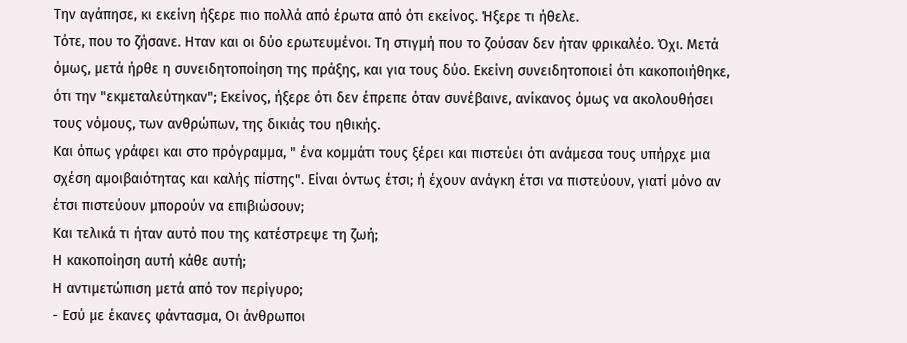Την αγάπησε, κι εκείνη ήξερε πιο πολλά από έρωτα από ότι εκείνος. Ήξερε τι ήθελε.
Τότε, που το ζήσανε. Ηταν και οι δύο ερωτευμένοι. Τη στιγμή που το ζούσαν δεν ήταν φρικαλέο. Όχι. Μετά όμως, μετά ήρθε η συνειδητοποίηση της πράξης, και για τους δύο. Εκείνη συνειδητοποιεί ότι κακοποιήθηκε, ότι την "εκμεταλεύτηκαν"; Εκείνος, ήξερε ότι δεν έπρεπε όταν συνέβαινε, ανίκανος όμως να ακολουθήσει τους νόμους, των ανθρώπων, της δικιάς του ηθικής.
Και όπως γράφει και στο πρόγραμμα, " ένα κομμάτι τους ξέρει και πιστεύει ότι ανάμεσα τους υπήρχε μια σχέση αμοιβαιότητας και καλής πίστης". Είναι όντως έτσι; ή έχουν ανάγκη έτσι να πιστεύουν, γιατί μόνο αν έτσι πιστεύουν μπορούν να επιβιώσουν;
Και τελικά τι ήταν αυτό που της κατέστρεψε τη ζωή;
Η κακοποίηση αυτή κάθε αυτή;
Η αντιμετώπιση μετά από τον περίγυρο;
- Εσύ με έκανες φάντασμα, Οι άνθρωποι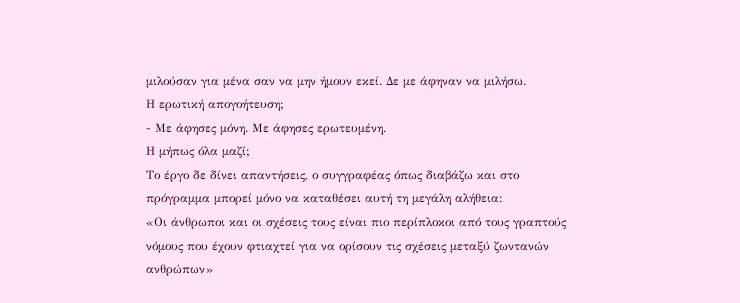μιλούσαν για μένα σαν να μην ήμουν εκεί. Δε με άφηναν να μιλήσω.
Η ερωτική απογοήτευση;
- Με άφησες μόνη. Με άφησες ερωτευμένη.
Η μήπως όλα μαζί;
Το έργο δε δίνει απαντήσεις, ο συγγραφέας όπως διαβάζω και στο πρόγραμμα μπορεί μόνο να καταθέσει αυτή τη μεγάλη αλήθεια:
«Οι άνθρωποι και οι σχέσεις τους είναι πιο περίπλοκοι από τους γραπτούς νόμους που έχουν φτιαχτεί για να ορίσουν τις σχέσεις μεταξύ ζωντανών ανθρώπων»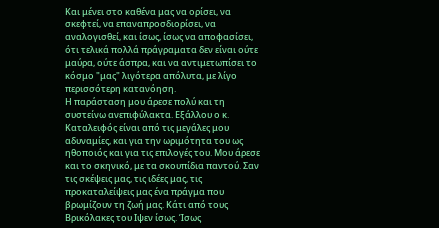Και μένει στο καθένα μας να ορίσει, να σκεφτεί, να επαναπροσδιορίσει, να αναλογισθεί, και ίσως, ίσως να αποφασίσει, ότι τελικά πολλά πράγραματα δεν είναι ούτε μαύρα, ούτε άσπρα, και να αντιμετωπίσει το κόσμο "μας" λιγότερα απόλυτα, με λίγο περισσότερη κατανόηση.
Η παράσταση μου άρεσε πολύ και τη συστείνω ανεπιφύλακτα. Εξάλλου ο κ. Καταλειφός είναι από τις μεγάλες μου αδυναμίες, και για την ωριμότητα του ως ηθοποιός και για τις επιλογές του. Μου άρεσε και το σκηνικό, με τα σκουπίδια παντού. Σαν τις σκέψεις μας, τις ιδέες μας, τις προκαταλείψεις μας ένα πράγμα που βρωμίζουν τη ζωή μας. Κάτι από τους Βρικόλακες του Ιψεν ίσως. Ίσως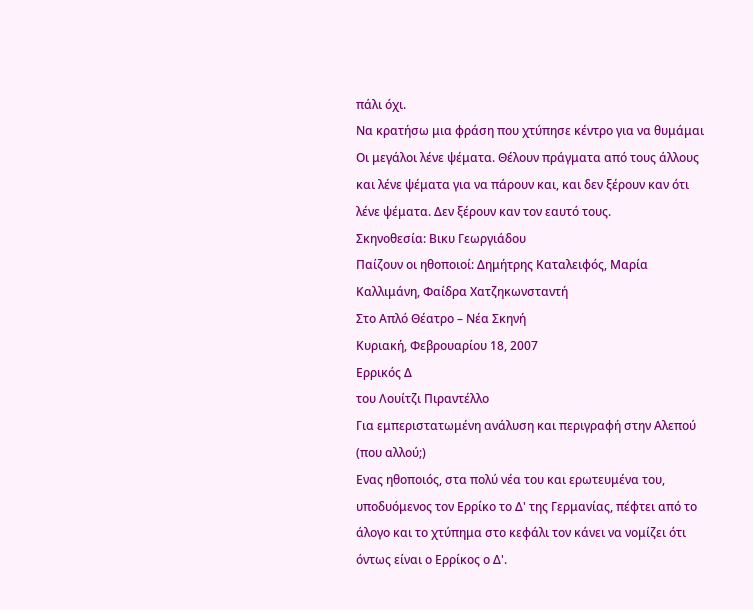πάλι όχι.
Να κρατήσω μια φράση που χτύπησε κέντρο για να θυμάμαι
Οι μεγάλοι λένε ψέματα. Θέλουν πράγματα από τους άλλους και λένε ψέματα για να πάρουν και, και δεν ξέρουν καν ότι λένε ψέματα. Δεν ξέρουν καν τον εαυτό τους.
Σκηνοθεσία: Βικυ Γεωργιάδου
Παίζουν οι ηθοποιοί: Δημήτρης Καταλειφός, Μαρία Καλλιμάνη, Φαίδρα Χατζηκωνσταντή
Στο Απλό Θέατρο – Νέα Σκηνή
Κυριακή, Φεβρουαρίου 18, 2007
Ερρικός Δ
του Λουίτζι Πιραντέλλο
Για εμπεριστατωμένη ανάλυση και περιγραφή στην Αλεπού (που αλλού;)
Ενας ηθοποιός, στα πολύ νέα του και ερωτευμένα του, υποδυόμενος τον Ερρίκο το Δ' της Γερμανίας, πέφτει από το άλογο και το χτύπημα στο κεφάλι τον κάνει να νομίζει ότι όντως είναι ο Ερρίκος ο Δ'.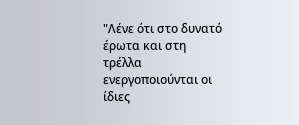"Λένε ότι στο δυνατό έρωτα και στη τρέλλα ενεργοποιούνται οι ίδιες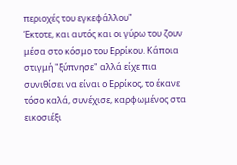περιοχές του εγκεφάλλου"
Έκτοτε, και αυτός και οι γύρω του ζουν μέσα στο κόσμο του Ερρίκου. Κάποια στιγμή "ξύπνησε" αλλά είχε πια συνιθίσει να είναι ο Ερρίκος, το έκανε τόσο καλά, συνέχισε, καρφωμένος στα εικοσιέξι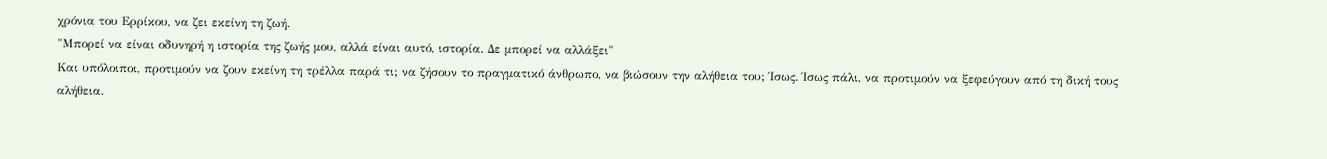χρόνια του Ερρίκου, να ζει εκείνη τη ζωή.
"Μπορεί να είναι οδυνηρή η ιστορία της ζωής μου, αλλά είναι αυτό, ιστορία. Δε μπορεί να αλλάξει"
Και υπόλοιποι, προτιμούν να ζουν εκείνη τη τρέλλα παρά τι; να ζήσουν το πραγματικό άνθρωπο, να βιώσουν την αλήθεια του; Ίσως. Ίσως πάλι, να προτιμούν να ξεφεύγουν από τη δική τους αλήθεια.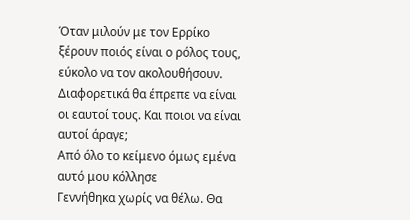Όταν μιλούν με τον Ερρίκο ξέρουν ποιός είναι ο ρόλος τους, εύκολο να τον ακολουθήσουν. Διαφορετικά θα έπρεπε να είναι οι εαυτοί τους. Και ποιοι να είναι αυτοί άραγε;
Από όλο το κείμενο όμως εμένα αυτό μου κόλλησε
Γεννήθηκα χωρίς να θέλω. Θα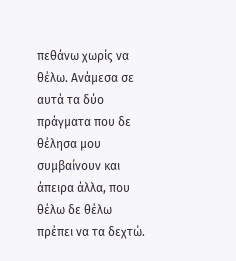πεθάνω χωρίς να θέλω. Ανάμεσα σε αυτά τα δύο πράγματα που δε θέλησα μου συμβαίνουν και άπειρα άλλα, που θέλω δε θέλω πρέπει να τα δεχτώ.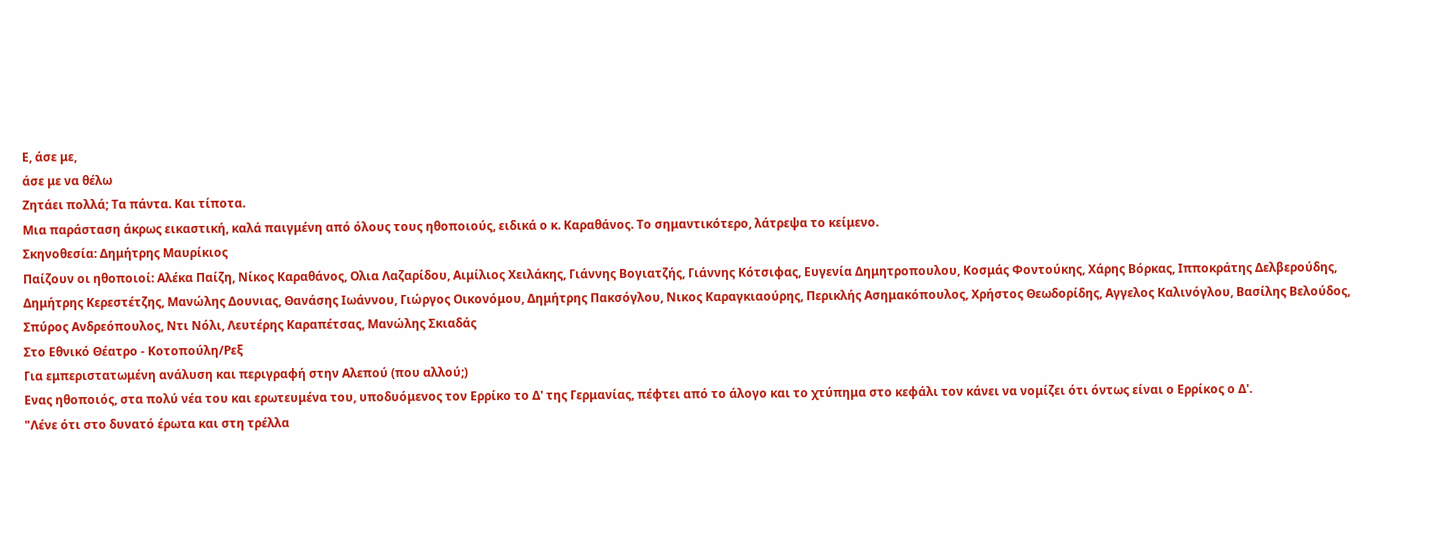Ε, άσε με,
άσε με να θέλω
Ζητάει πολλά; Τα πάντα. Και τίποτα.
Μια παράσταση άκρως εικαστική, καλά παιγμένη από όλους τους ηθοποιούς, ειδικά ο κ. Καραθάνος. Το σημαντικότερο, λάτρεψα το κείμενο.
Σκηνοθεσία: Δημήτρης Μαυρίκιος
Παίζουν οι ηθοποιοί: Αλέκα Παίζη, Νίκος Καραθάνος, Ολια Λαζαρίδου, Αιμίλιος Χειλάκης, Γιάννης Βογιατζής, Γιάννης Κότσιφας, Ευγενία Δημητροπουλου, Κοσμάς Φοντούκης, Χάρης Βόρκας, Ιπποκράτης Δελβερούδης, Δημήτρης Κερεστέτζης, Μανώλης Δουνιας, Θανάσης Ιωάννου, Γιώργος Οικονόμου, Δημήτρης Πακσόγλου, Νικος Καραγκιαούρης, Περικλής Ασημακόπουλος, Χρήστος Θεωδορίδης, Αγγελος Καλινόγλου, Βασίλης Βελούδος, Σπύρος Ανδρεόπουλος, Ντι Νόλι, Λευτέρης Καραπέτσας, Μανώλης Σκιαδάς
Στο Εθνικό Θέατρο - Κοτοπούλη/Ρεξ
Για εμπεριστατωμένη ανάλυση και περιγραφή στην Αλεπού (που αλλού;)
Ενας ηθοποιός, στα πολύ νέα του και ερωτευμένα του, υποδυόμενος τον Ερρίκο το Δ' της Γερμανίας, πέφτει από το άλογο και το χτύπημα στο κεφάλι τον κάνει να νομίζει ότι όντως είναι ο Ερρίκος ο Δ'.
"Λένε ότι στο δυνατό έρωτα και στη τρέλλα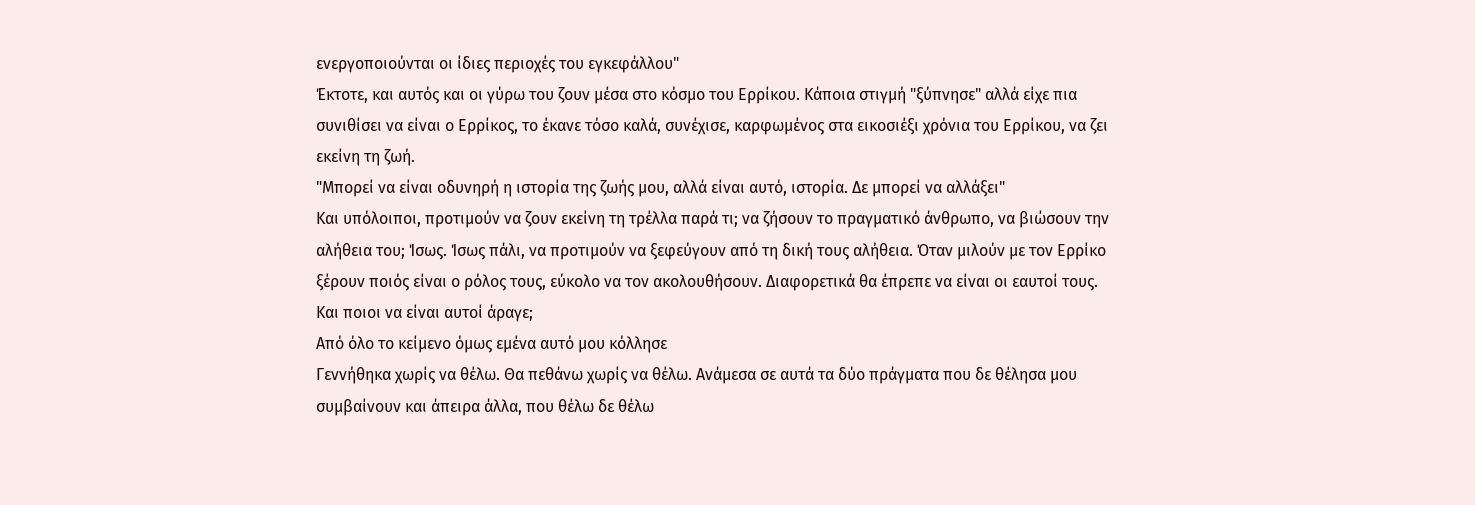ενεργοποιούνται οι ίδιες περιοχές του εγκεφάλλου"
Έκτοτε, και αυτός και οι γύρω του ζουν μέσα στο κόσμο του Ερρίκου. Κάποια στιγμή "ξύπνησε" αλλά είχε πια συνιθίσει να είναι ο Ερρίκος, το έκανε τόσο καλά, συνέχισε, καρφωμένος στα εικοσιέξι χρόνια του Ερρίκου, να ζει εκείνη τη ζωή.
"Μπορεί να είναι οδυνηρή η ιστορία της ζωής μου, αλλά είναι αυτό, ιστορία. Δε μπορεί να αλλάξει"
Και υπόλοιποι, προτιμούν να ζουν εκείνη τη τρέλλα παρά τι; να ζήσουν το πραγματικό άνθρωπο, να βιώσουν την αλήθεια του; Ίσως. Ίσως πάλι, να προτιμούν να ξεφεύγουν από τη δική τους αλήθεια. Όταν μιλούν με τον Ερρίκο ξέρουν ποιός είναι ο ρόλος τους, εύκολο να τον ακολουθήσουν. Διαφορετικά θα έπρεπε να είναι οι εαυτοί τους. Και ποιοι να είναι αυτοί άραγε;
Από όλο το κείμενο όμως εμένα αυτό μου κόλλησε
Γεννήθηκα χωρίς να θέλω. Θα πεθάνω χωρίς να θέλω. Ανάμεσα σε αυτά τα δύο πράγματα που δε θέλησα μου συμβαίνουν και άπειρα άλλα, που θέλω δε θέλω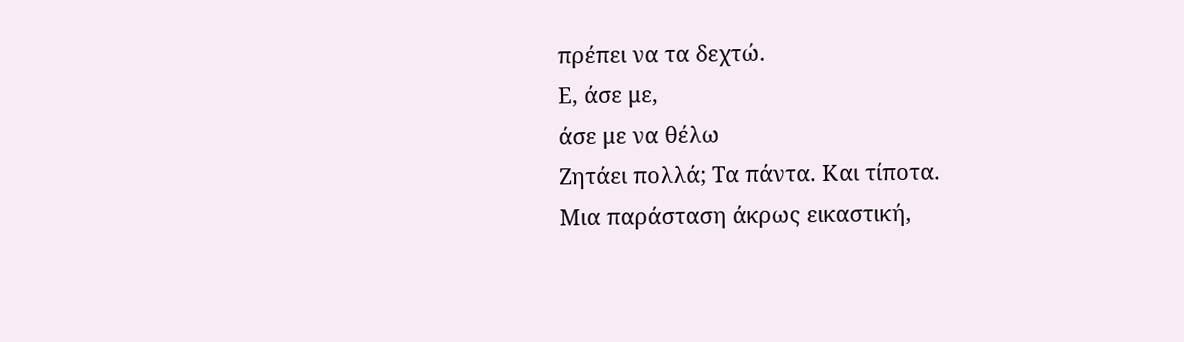πρέπει να τα δεχτώ.
Ε, άσε με,
άσε με να θέλω
Ζητάει πολλά; Τα πάντα. Και τίποτα.
Μια παράσταση άκρως εικαστική,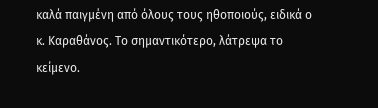καλά παιγμένη από όλους τους ηθοποιούς, ειδικά ο κ. Καραθάνος. Το σημαντικότερο, λάτρεψα το κείμενο.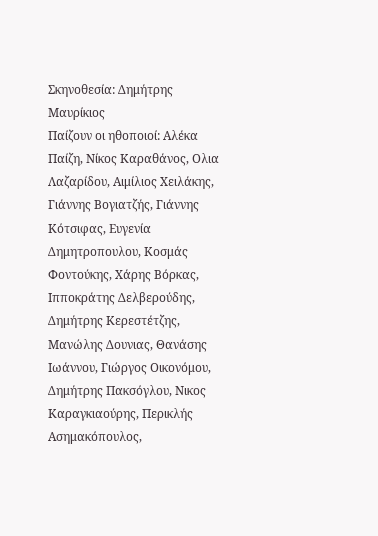Σκηνοθεσία: Δημήτρης Μαυρίκιος
Παίζουν οι ηθοποιοί: Αλέκα Παίζη, Νίκος Καραθάνος, Ολια Λαζαρίδου, Αιμίλιος Χειλάκης, Γιάννης Βογιατζής, Γιάννης Κότσιφας, Ευγενία Δημητροπουλου, Κοσμάς Φοντούκης, Χάρης Βόρκας, Ιπποκράτης Δελβερούδης, Δημήτρης Κερεστέτζης, Μανώλης Δουνιας, Θανάσης Ιωάννου, Γιώργος Οικονόμου, Δημήτρης Πακσόγλου, Νικος Καραγκιαούρης, Περικλής Ασημακόπουλος,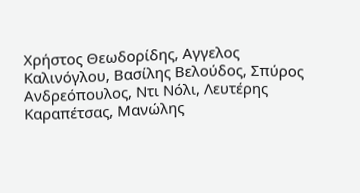Χρήστος Θεωδορίδης, Αγγελος Καλινόγλου, Βασίλης Βελούδος, Σπύρος Ανδρεόπουλος, Ντι Νόλι, Λευτέρης Καραπέτσας, Μανώλης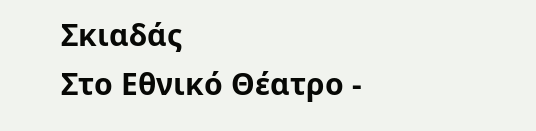Σκιαδάς
Στο Εθνικό Θέατρο -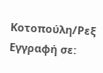Κοτοπούλη/Ρεξ
Εγγραφή σε: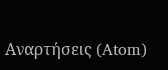Αναρτήσεις (Atom)